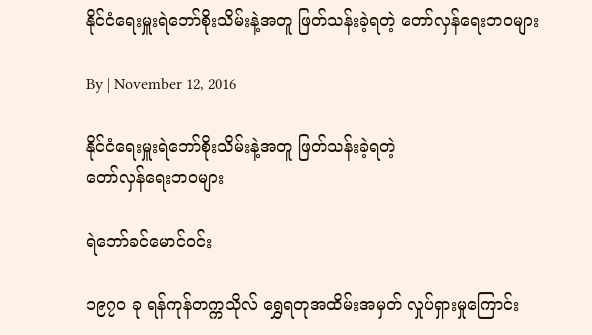နိုင်ငံရေးမှူးရဲဘော်စိုးသိမ်းနဲ့အတူ ဖြတ်သန်းခဲ့ရတဲ့ တော်လှန်ရေးဘဝများ

By | November 12, 2016

နိုင်ငံရေးမှူးရဲဘော်စိုးသိမ်းနဲ့အတူ ဖြတ်သန်းခဲ့ရတဲ့
တော်လှန်ရေးဘဝများ

ရဲဘော်ခင်မောင်ဝင်း

၁၉၇၀ ခု ရန်ကုန်တက္ကသိုလ် ရွှေရတုအထိမ်းအမှတ် လှုပ်ရှားမှုကြောင်း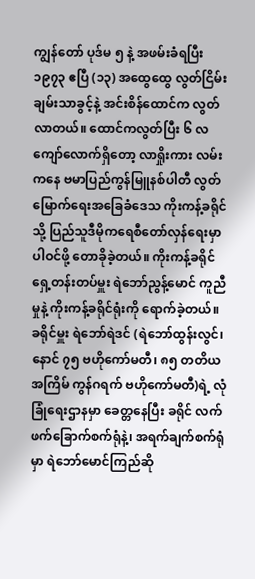ကျွန်တော် ပုဒ်မ ၅ နဲ့ အဖမ်းခံရပြီး ၁၉၇၃ ဧပြီ (၁၃) အထွေထွေ လွတ်ငြိမ်းချမ်းသာခွင့်နဲ့ အင်းစိန်ထောင်က လွတ်လာတယ်။ ထောင်ကလွတ်ပြီး ၆ လကျော်လောက်ရှိတော့ လာရှိုးကား လမ်းကနေ ဗမာပြည်ကွန်မြူနစ်ပါတီ လွတ်မြောက်ရေးအခြေခံဒေသ ကိုးကန့်ခရိုင်သို့ ပြည်သူဒီမိုကရေစီတော်လှန်ရေးမှာ ပါဝင်ဖို့ တောခိုခဲ့တယ်။ ကိုးကန့်ခရိုင် ရှေ့တန်းတပ်မှူး ရဲဘော်ညွန့်မောင် ကူညီမှုနဲ့ ကိုးကန့်ခရိုင်ရုံးကို ရောက်ခဲ့တယ်။ ခရိုင်မှူး ရဲဘော်ရဲဒင် (ရဲဘော်ထွန်းလွင်၊ နောင် ၇၅ ဗဟိုကော်မတီ၊ ၈၅ တတိယအကြိမ် ကွန်ဂရက် ဗဟိုကော်မတီ)ရဲ့ လုံခြုံရေးဌာနမှာ ခေတ္တနေပြီး ခရိုင် လက်ဖက်ခြောက်စက်ရုံနဲ့၊ အရက်ချက်စက်ရုံမှာ ရဲဘော်မောင်ကြည်ဆို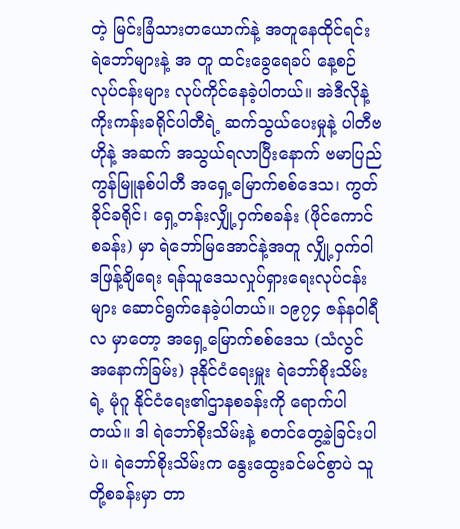တဲ့ မြင်းခြံသားတယောက်နဲ့ အတူနေထိုင်ရင်း ရဲဘော်များနဲ့ အ တူ ထင်းခွေရေခပ် နေ့စဉ်လုပ်ငန်းများ လုပ်ကိုင်နေခဲ့ပါတယ်။ အဲဒီလိုနဲ့ ကိုးကန်းခရိုင်ပါတီရဲ့ ဆက်သွယ်ပေးမှုနဲ့ ပါတီဗဟိုနဲ့ အဆက် အသွယ်ရလာပြီးနောက် ဗမာပြည်ကွန်မြူနစ်ပါတီ အရှေ့မြောက်စစ်ဒေသ၊ ကွတ်ခိုင်ခရိုင်၊ ရှေ့တန်းလျှို့ဝှက်စခန်း (ဖိုင်ကောင်စခန်း) မှာ ရဲဘော်မြအောင်နဲ့အတူ လျှို့ဝှက်ဝါဒဖြန့်ချိရေး ရန်သူဒေသလှုပ်ရှားရေးလုပ်ငန်းများ ဆောင်ရွက်နေခဲ့ပါတယ်။ ၁၉၇၄ ဇန်နဝါရီလ မှာတော့ အရှေ့မြောက်စစ်ဒေသ (သံလွင် အနောက်ခြမ်း) ဒုနိုင်ငံရေးမှူး ရဲဘော်စိုးသိမ်းရဲ့ မုံဂူ နိုင်ငံရေး၏ဌာနစခန်းကို ရောက်ပါ တယ်။ ဒါ ရဲဘော်စိုးသိမ်းနဲ့ စတင်တွေ့ခဲ့ခြင်းပါပဲ။ ရဲဘော်စိုးသိမ်းက နွေးထွေးခင်မင်စွာပဲ သူတို့စခန်းမှာ တာ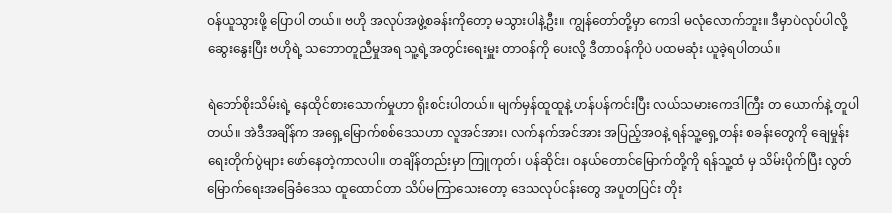ဝန်ယူသွားဖို့ ပြောပါ တယ်။ ဗဟို အလုပ်အဖွဲ့စခန်းကိုတော့ မသွားပါနဲ့ဦး။ ကျွန်တော်တို့မှာ ကေဒါ မလုံလောက်ဘူး။ ဒီမှာပဲလုပ်ပါလို့ ဆွေးနွေးပြီး ဗဟိုရဲ့ သဘောတူညီမှုအရ သူ့ရဲ့အတွင်းရေးမှူး တာဝန်ကို ပေးလို့ ဒီတာဝန်ကိုပဲ ပထမဆုံး ယူခဲ့ရပါတယ်။

ရဲဘော်စိုးသိမ်းရဲ့ နေထိုင်စားသောက်မှုဟာ ရိုးစင်းပါတယ်။ မျက်မှန်ထူထူနဲ့ ဟန်ပန်ကင်းပြီး လယ်သမားကေဒါကြီး တ ယောက်နဲ့ တူပါတယ်။ အဲဒီအချိန်က အရှေ့မြောက်စစ်ဒေသဟာ လူအင်အား၊ လက်နက်အင်အား အပြည့်အဝနဲ့ ရန်သူ့ရှေ့တန်း စခန်းတွေကို ချေမှုန်းရေးတိုက်ပွဲများ ဖော်နေတဲ့ကာလပါ။ တချိန်တည်းမှာ ကြူကုတ်၊ ပန်ဆိုင်း၊ ဝနယ်တောင်မြောက်တို့ကို ရန်သူ့ထံ မှ သိမ်းပိုက်ပြီး လွတ်မြောက်ရေးအခြေခံဒေသ ထူထောင်တာ သိပ်မကြာသေးတော့ ဒေသလုပ်ငန်းတွေ အပူတပြင်း တိုး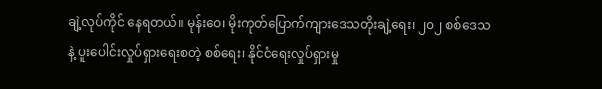ချဲ့လုပ်ကိုင် နေရတယ်။ မုန်းဝေ၊ မိုးကုတ်ပြောက်ကျားဒေသတိုးချဲ့ရေး၊ ၂၀၂ စစ်ဒေသနဲ့ ပူးပေါင်းလှုပ်ရှားရေးစတဲ့ စစ်ရေး၊ နိုင်ငံရေးလှုပ်ရှားမှု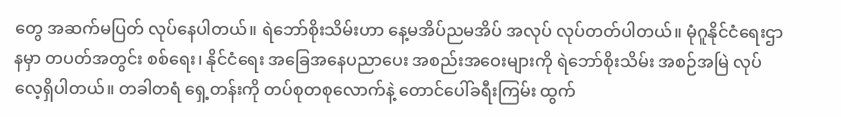တွေ အဆက်မပြတ် လုပ်နေပါတယ်။ ရဲဘော်စိုးသိမ်းဟာ နေ့မအိပ်ညမအိပ် အလုပ် လုပ်တတ်ပါတယ်။ မုံဂူနိုင်ငံရေးဌာနမှာ တပတ်အတွင်း စစ်ရေး၊ နိုင်ငံရေး အခြေအနေပညာပေး အစည်းအဝေးများကို ရဲဘော်စိုးသိမ်း အစဉ်အမြဲ လုပ်လေ့ရှိပါတယ်။ တခါတရံ ရှေ့တန်းကို တပ်စုတစုလောက်နဲ့ တောင်ပေါ်ခရီးကြမ်း ထွက်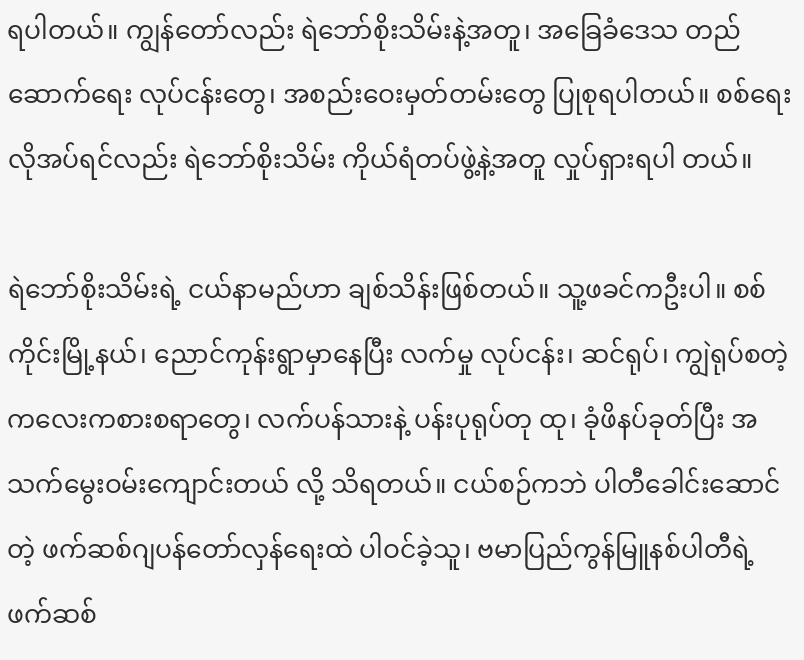ရပါတယ်။ ကျွန်တော်လည်း ရဲဘော်စိုးသိမ်းနဲ့အတူ၊ အခြေခံဒေသ တည်ဆောက်ရေး လုပ်ငန်းတွေ၊ အစည်းဝေးမှတ်တမ်းတွေ ပြုစုရပါတယ်။ စစ်ရေးလိုအပ်ရင်လည်း ရဲဘော်စိုးသိမ်း ကိုယ်ရံတပ်ဖွဲ့နဲ့အတူ လှုပ်ရှားရပါ တယ်။

ရဲဘော်စိုးသိမ်းရဲ့ ငယ်နာမည်ဟာ ချစ်သိန်းဖြစ်တယ်။ သူ့ဖခင်ကဦးပါ။ စစ်ကိုင်းမြို့နယ်၊ ညောင်ကုန်းရွာမှာနေပြီး လက်မှု လုပ်ငန်း၊ ဆင်ရုပ်၊ ကျွဲရုပ်စတဲ့ ကလေးကစားစရာတွေ၊ လက်ပန်သားနဲ့ ပန်းပုရုပ်တု ထု၊ ခုံဖိနပ်ခုတ်ပြီး အသက်မွေးဝမ်းကျောင်းတယ် လို့ သိရတယ်။ ငယ်စဉ်ကဘဲ ပါတီခေါင်းဆောင်တဲ့ ဖက်ဆစ်ဂျပန်တော်လှန်ရေးထဲ ပါဝင်ခဲ့သူ၊ ဗမာပြည်ကွန်မြူနစ်ပါတီရဲ့ ဖက်ဆစ်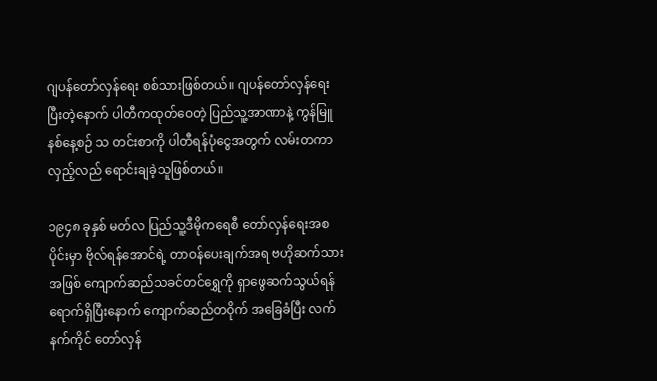ဂျပန်တော်လှန်ရေး စစ်သားဖြစ်တယ်။ ဂျပန်တော်လှန်ရေးပြီးတဲ့နောက် ပါတီကထုတ်ဝေတဲ့ ပြည်သူ့အာဏာနဲ့ ကွန်မြူနစ်နေ့စဉ် သ တင်းစာကို ပါတီရန်ပုံငွေအတွက် လမ်းတကာလှည့်လည် ရောင်းချခဲ့သူဖြစ်တယ်။

၁၉၄၈ ခုနှစ် မတ်လ ပြည်သူ့ဒီမိုကရေစီ တော်လှန်ရေးအစပိုင်းမှာ ဗိုလ်ရန်အောင်ရဲ့ တာဝန်ပေးချက်အရ ဗဟိုဆက်သား အဖြစ် ကျောက်ဆည်သခင်တင်ရွှေကို ရှာဖွေဆက်သွယ်ရန် ရောက်ရှိပြီးနောက် ကျောက်ဆည်တဝိုက် အခြေခံပြီး လက်နက်ကိုင် တော်လှန်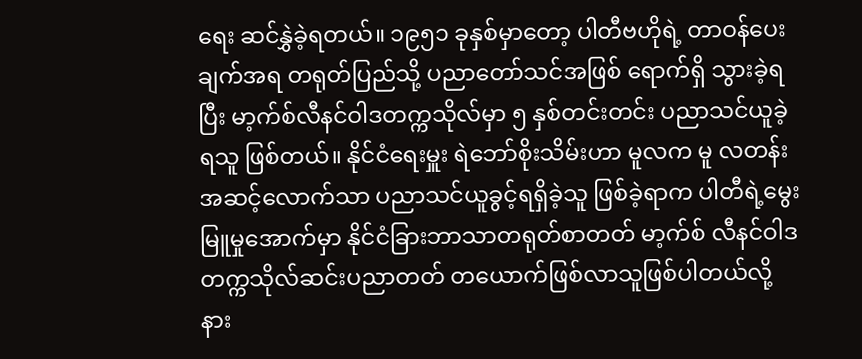ရေး ဆင်နွှဲခဲ့ရတယ်။ ၁၉၅၁ ခုနှစ်မှာတော့ ပါတီဗဟိုရဲ့ တာဝန်ပေးချက်အရ တရုတ်ပြည်သို့ ပညာတော်သင်အဖြစ် ရောက်ရှိ သွားခဲ့ရပြီး မာ့က်စ်လီနင်ဝါဒတက္ကသိုလ်မှာ ၅ နှစ်တင်းတင်း ပညာသင်ယူခဲ့ရသူ ဖြစ်တယ်။ နိုင်ငံရေးမှူး ရဲဘော်စိုးသိမ်းဟာ မူလက မူ လတန်းအဆင့်လောက်သာ ပညာသင်ယူခွင့်ရရှိခဲ့သူ ဖြစ်ခဲ့ရာက ပါတီရဲ့မွေးမြူမှုအောက်မှာ နိုင်ငံခြားဘာသာတရုတ်စာတတ် မာ့က်စ် လီနင်ဝါဒ တက္ကသိုလ်ဆင်းပညာတတ် တယောက်ဖြစ်လာသူဖြစ်ပါတယ်လို့ နား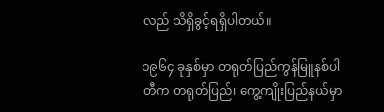လည် သိရှိခွင့်ရရှိပါတယ်။

၁၉၆၄ ခုနှစ်မှာ တရုတ်ပြည်ကွန်မြူနစ်ပါတီက တရုတ်ပြည်၊ ကွေ့ကျိုးပြည်နယ်မှာ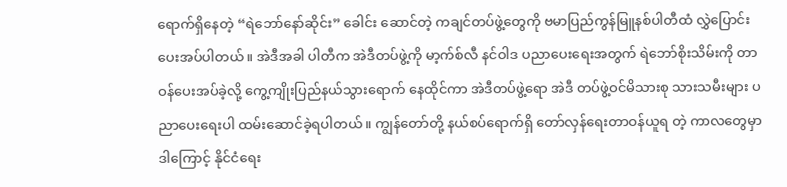ရောက်ရှိနေတဲ့ “ရဲဘော်နော်ဆိုင်း” ခေါင်း ဆောင်တဲ့ ကချင်တပ်ဖွဲ့တွေကို ဗမာပြည်ကွန်မြူနစ်ပါတီထံ လွှဲပြောင်းပေးအပ်ပါတယ်။ အဲဒီအခါ ပါတီက အဲဒီတပ်ဖွဲ့ကို မာ့က်စ်လီ နင်ဝါဒ ပညာပေးရေးအတွက် ရဲဘော်စိုးသိမ်းကို တာဝန်ပေးအပ်ခဲ့လို့ ကွေ့ကျိုးပြည်နယ်သွားရောက် နေထိုင်ကာ အဲဒီတပ်ဖွဲ့ရော အဲဒီ တပ်ဖွဲ့ဝင်မိသားစု သားသမီးများ ပညာပေးရေးပါ ထမ်းဆောင်ခဲ့ရပါတယ်။ ကျွန်တော်တို့ နယ်စပ်ရောက်ရှိ တော်လှန်ရေးတာဝန်ယူရ တဲ့ ကာလတွေမှာ ဒါကြောင့် နိုင်ငံရေး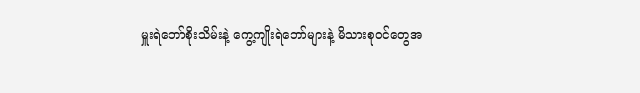မှူးရဲဘော်စိုးသိမ်းနဲ့ ကွေ့ကျိုးရဲဘော်များနဲ့ မိသားစုဝင်တွေအ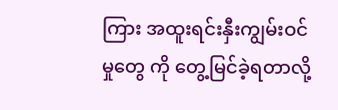ကြား အထူးရင်းနှီးကျွမ်းဝင်မှုတွေ ကို တွေ့မြင်ခဲ့ရတာလို့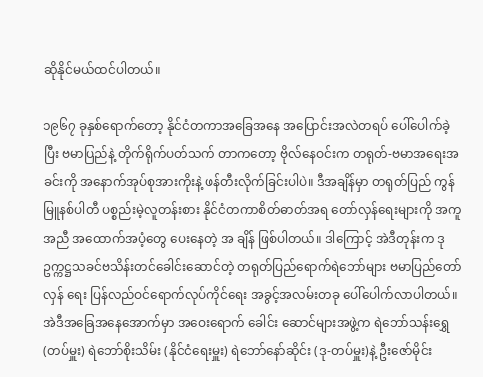ဆိုနိုင်မယ်ထင်ပါတယ်။

၁၉၆၇ ခုနှစ်ရောက်တော့ နိုင်ငံတကာအခြေအနေ အပြောင်းအလဲတရပ် ပေါ်ပေါက်ခဲ့ပြီး ဗမာပြည်နဲ့ တိုက်ရိုက်ပတ်သက် တာကတော့ ဗိုလ်နေဝင်းက တရုတ်-ဗမာအရေးအခင်းကို အနောက်အုပ်စုအားကိုးနဲ့ ဖန်တီးလိုက်ခြင်းပါပဲ။ ဒီအချိန်မှာ တရုတ်ပြည် ကွန်မြူနစ်ပါတီ ပစ္စည်းမဲ့လူတန်းစား နိုင်ငံတကာစိတ်ဓာတ်အရ တော်လှန်ရေးများကို အကူအညီ အထောက်အပံ့တွေ ပေးနေတဲ့ အ ချိန် ဖြစ်ပါတယ်။ ဒါကြောင့် အဲဒီတုန်းက ဒုဥက္ကဋ္ဌသခင်ဗသိန်းတင်ခေါင်းဆောင်တဲ့ တရုတ်ပြည်ရောက်ရဲဘော်များ ဗမာပြည်တော်လှန် ရေး ပြန်လည်ဝင်ရောက်လုပ်ကိုင်ရေး အခွင့်အလမ်းတခု ပေါ်ပေါက်လာပါတယ်။ အဲဒီအခြေအနေအောက်မှာ အဝေးရောက် ခေါင်း ဆောင်များအဖွဲ့က ရဲဘော်သန်းရွှေ(တပ်မှူး) ရဲဘော်စိုးသိမ်း (နိုင်ငံရေးမှူး) ရဲဘော်နော်ဆိုင်း (ဒု-တပ်မှူး)နဲ့ ဦးဇော်မိုင်း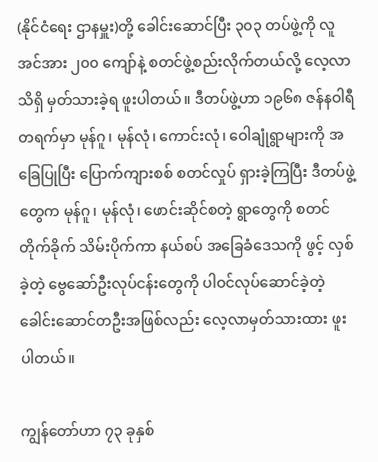(နိုင်ငံရေး ဌာနမှူး)တို့ ခေါင်းဆောင်ပြီး ၃၀၃ တပ်ဖွဲ့ကို လူအင်အား ၂၀၀ ကျော်နဲ့ စတင်ဖွဲ့စည်းလိုက်တယ်လို့ လေ့လာသိရှိ မှတ်သားခဲ့ရ ဖူးပါတယ်။ ဒီတပ်ဖွဲ့ဟာ ၁၉၆၈ ဇန်နဝါရီတရက်မှာ မုန်ဂူ၊ မုန်လုံ၊ ကောင်းလုံ၊ ဝေါချုံရွာများကို အခြေပြုပြီး ပြောက်ကျားစစ် စတင်လှုပ် ရှားခဲ့ကြပြီး ဒီတပ်ဖွဲ့တွေက မုန်ဂူ၊ မုန်လုံ၊ ဖောင်းဆိုင်စတဲ့ ရွာတွေကို စတင်တိုက်ခိုက် သိမ်းပိုက်ကာ နယ်စပ် အခြေခံဒေသကို ဖွင့် လှစ်ခဲ့တဲ့ ဗွေဆော်ဦးလုပ်ငန်းတွေကို ပါဝင်လုပ်ဆောင်ခဲ့တဲ့ ခေါင်းဆောင်တဦးအဖြစ်လည်း လေ့လာမှတ်သားထား ဖူးပါတယ်။

ကျွန်တော်ဟာ ၇၃ ခုနှစ်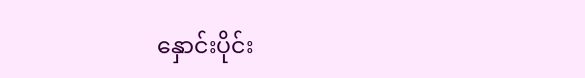နှောင်းပိုင်း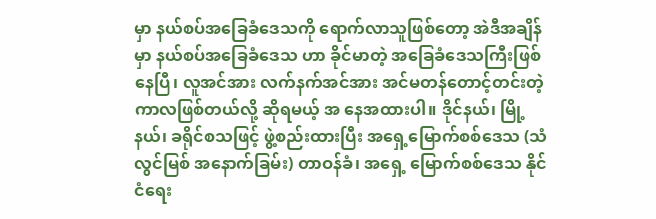မှာ နယ်စပ်အခြေခံဒေသကို ရောက်လာသူဖြစ်တော့ အဲဒီအချိန်မှာ နယ်စပ်အခြေခံဒေသ ဟာ ခိုင်မာတဲ့ အခြေခံဒေသကြီးဖြစ်နေပြီ၊ လူအင်အား လက်နက်အင်အား အင်မတန်တောင့်တင်းတဲ့ကာလဖြစ်တယ်လို့ ဆိုရမယ့် အ နေအထားပါ။ ဒိုင်နယ်၊ မြို့ နယ်၊ ခရိုင်စသဖြင့် ဖွဲ့စည်းထားပြီး အရှေ့မြောက်စစ်ဒေသ (သံလွင်မြစ် အနောက်ခြမ်း) တာဝန်ခံ၊ အရှေ့ မြောက်စစ်ဒေသ နိုင်ငံရေး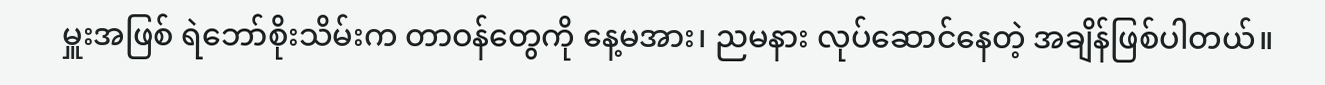မှူးအဖြစ် ရဲဘော်စိုးသိမ်းက တာဝန်တွေကို နေ့မအား၊ ညမနား လုပ်ဆောင်နေတဲ့ အချိန်ဖြစ်ပါတယ်။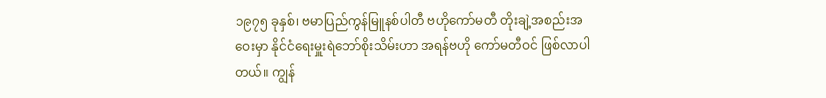၁၉၇၅ ခုနှစ်၊ ဗမာပြည်ကွန်မြူနစ်ပါတီ ဗဟိုကော်မတီ တိုးချဲ့အစည်းအဝေးမှာ နိုင်ငံရေးမှူးရဲဘော်စိုးသိမ်းဟာ အရန်ဗဟို ကော်မတီဝင် ဖြစ်လာပါတယ်။ ကျွန်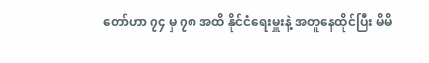တော်ဟာ ၇၄ မှ ၇၈ အထိ နိုင်ငံရေးမှူးနဲ့ အတူနေထိုင်ပြီး မိမိ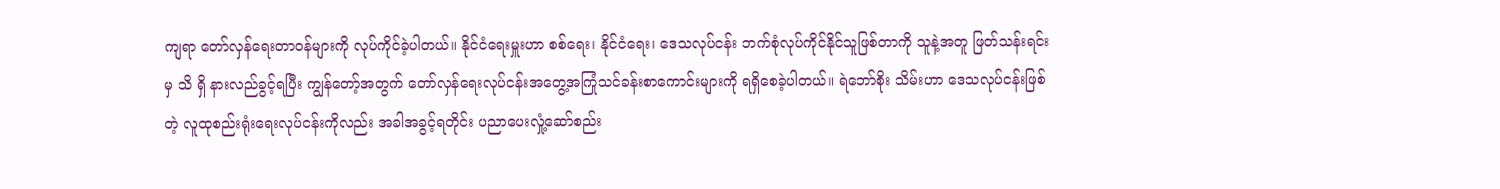ကျရာ တော်လှန်ရေးတာဝန်များကို လုပ်ကိုင်ခဲ့ပါတယ်။ နိုင်ငံရေးမှူးဟာ စစ်ရေး၊ နိုင်ငံရေး၊ ဒေသလုပ်ငန်း ဘက်စုံလုပ်ကိုင်နိုင်သူဖြစ်တာကို သူနဲ့အတူ ဖြတ်သန်းရင်းမှ သိ ရှိ နားလည်ခွင့်ရပြီး ကျွန်တော့်အတွက် တော်လှန်ရေးလုပ်ငန်းအတွေ့အကြုံသင်ခန်းစာကောင်းများကို ရရှိစေခဲ့ပါတယ်။ ရဲဘော်စိုး သိမ်းဟာ ဒေသလုပ်ငန်းဖြစ်တဲ့ လူထုစည်းရုံးရေးလုပ်ငန်းကိုလည်း အခါအခွင့်ရတိုင်း ပညာပေးလှုံ့ဆော်စည်း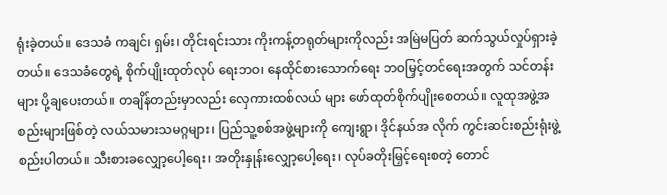ရုံးခဲ့တယ်။ ဒေသခံ ကချင်၊ ရှမ်း၊ တိုင်းရင်းသား ကိုးကန့်တရုတ်များကိုလည်း အမြဲမပြတ် ဆက်သွယ်လှုပ်ရှားခဲ့တယ်။ ဒေသခံတွေရဲ့ စိုက်ပျိုးထုတ်လုပ် ရေးဘဝ၊ နေထိုင်စားသောက်ရေး ဘဝမြှင့်တင်ရေးအတွက် သင်တန်းများ ပို့ချပေးတယ်။ တချိန်တည်းမှာလည်း လှေကားထစ်လယ် များ ဖော်ထုတ်စိုက်ပျိုးစေတယ်။ လူထုအဖွဲ့အစည်းများဖြစ်တဲ့ လယ်သမားသမဂ္ဂများ၊ ပြည်သူ့စစ်အဖွဲ့များကို ကျေးရွာ၊ ဒိုင်နယ်အ လိုက် ကွင်းဆင်းစည်းရုံးဖွဲ့စည်းပါတယ်။ သီးစားခလျှော့ပေါ့ရေး၊ အတိုးနှုန်းလျှော့ပေါ့ရေး၊ လုပ်ခတိုးမြှင့်ရေးစတဲ့ တောင်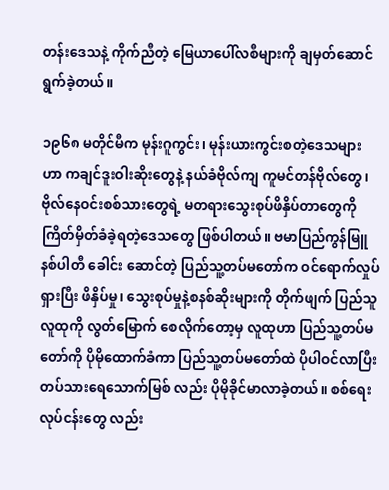တန်းဒေသနဲ့ ကိုက်ညီတဲ့ မြေယာပေါ်လစီများကို ချမှတ်ဆောင်ရွက်ခဲ့တယ်။

၁၉၆၈ မတိုင်မီက မုန်းဂူကွင်း၊ မုန်းယားကွင်းစတဲ့ဒေသများဟာ ကချင်ဒူးဝါးဆိုးတွေနဲ့ နယ်ခံဗိုလ်ကျ ကူမင်တန်ဗိုလ်တွေ၊ ဗိုလ်နေဝင်းစစ်သားတွေရဲ့ မတရားသွေးစုပ်ဖိနှိပ်တာတွေကို ကြိတ်မှိတ်ခံခဲ့ရတဲ့ဒေသတွေ ဖြစ်ပါတယ်။ ဗမာပြည်ကွန်မြူနစ်ပါတီ ခေါင်း ဆောင်တဲ့ ပြည်သူ့တပ်မတော်က ဝင်ရောက်လှုပ်ရှားပြီး ဖိနှိပ်မှု၊ သွေးစုပ်မှုနဲ့စနစ်ဆိုးများကို တိုက်ဖျက် ပြည်သူလူထုကို လွတ်မြောက် စေလိုက်တော့မှ လူထုဟာ ပြည်သူ့တပ်မတော်ကို ပိုမိုထောက်ခံကာ ပြည်သူ့တပ်မတော်ထဲ ပိုပါဝင်လာပြီး တပ်သားရေသောက်မြစ် လည်း ပိုမိုခိုင်မာလာခဲ့တယ်။ စစ်ရေးလုပ်ငန်းတွေ လည်း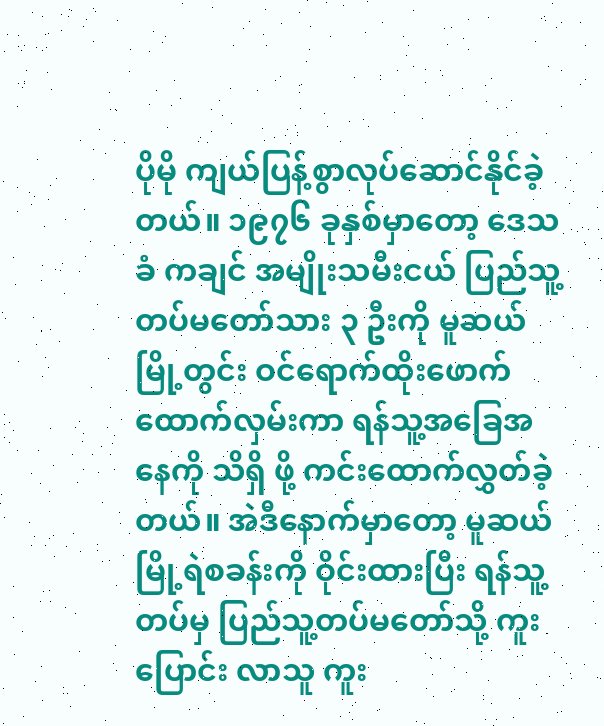ပိုမို ကျယ်ပြန့်စွာလုပ်ဆောင်နိုင်ခဲ့တယ်။ ၁၉၇၆ ခုနှစ်မှာတော့ ဒေသခံ ကချင် အမျိုးသမီးငယ် ပြည်သူ့တပ်မတော်သား ၃ ဦးကို မူဆယ်မြို့တွင်း ဝင်ရောက်ထိုးဖောက် ထောက်လှမ်းကာ ရန်သူ့အခြေအနေကို သိရှိ ဖို့ ကင်းထောက်လွှတ်ခဲ့တယ်။ အဲဒီနောက်မှာတော့ မူဆယ်မြို့ရဲစခန်းကို ဝိုင်းထားပြီး ရန်သူ့တပ်မှ ပြည်သူ့တပ်မတော်သို့ ကူးပြောင်း လာသူ ကူး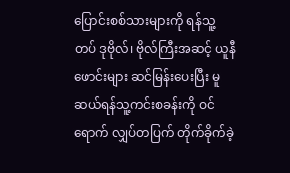ပြောင်းစစ်သားများကို ရန်သူ့တပ် ဒုဗိုလ်၊ ဗိုလ်ကြီးအဆင့် ယူနီဖောင်းများ ဆင်မြန်းပေးပြီး မူဆယ်ရန်သူ့ကင်းစခန်းကို ဝင် ရောက် လျှပ်တပြက် တိုက်ခိုက်ခဲ့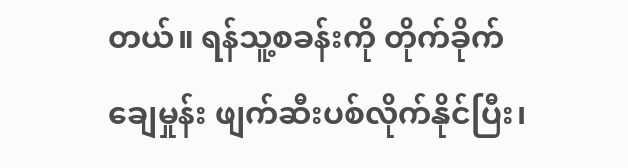တယ်။ ရန်သူ့စခန်းကို တိုက်ခိုက်ချေမှုန်း ဖျက်ဆီးပစ်လိုက်နိုင်ပြီး၊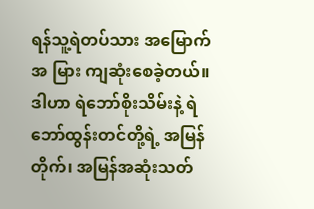ရန်သူ့ရဲတပ်သား အမြောက်အ မြား ကျဆုံးစေခဲ့တယ်။ ဒါဟာ ရဲဘော်စိုးသိမ်းနဲ့ ရဲဘော်ထွန်းတင်တို့ရဲ့ အမြန်တိုက်၊ အမြန်အဆုံးသတ်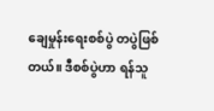ချေမှုန်းရေးစစ်ပွဲ တပွဲဖြစ် တယ်။ ဒီစစ်ပွဲဟာ ရန်သူ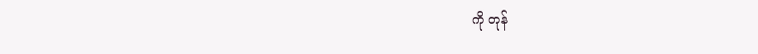ကို တုန်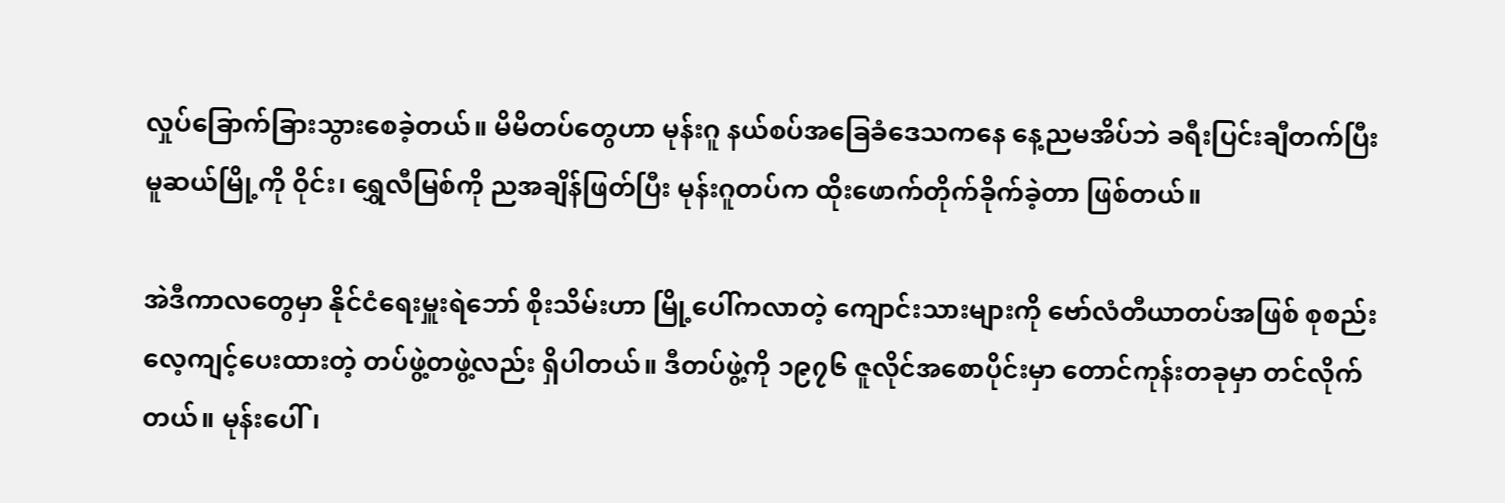လှုပ်ခြောက်ခြားသွားစေခဲ့တယ်။ မိမိတပ်တွေဟာ မုန်းဂူ နယ်စပ်အခြေခံဒေသကနေ နေ့ညမအိပ်ဘဲ ခရီးပြင်းချီတက်ပြီး မူဆယ်မြို့ကို ဝိုင်း၊ ရွှေလီမြစ်ကို ညအချိန်ဖြတ်ပြီး မုန်းဂူတပ်က ထိုးဖောက်တိုက်ခိုက်ခဲ့တာ ဖြစ်တယ်။

အဲဒီကာလတွေမှာ နိုင်ငံရေးမှူးရဲဘော် စိုးသိမ်းဟာ မြို့ပေါ်ကလာတဲ့ ကျောင်းသားများကို ဗော်လံတီယာတပ်အဖြစ် စုစည်း လေ့ကျင့်ပေးထားတဲ့ တပ်ဖွဲ့တဖွဲ့လည်း ရှိပါတယ်။ ဒီတပ်ဖွဲ့ကို ၁၉၇၆ ဇူလိုင်အစောပိုင်းမှာ တောင်ကုန်းတခုမှာ တင်လိုက်တယ်။ မုန်းပေါ်၊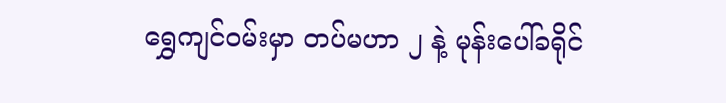ရွှေကျင်ဝမ်းမှာ တပ်မဟာ ၂ နဲ့ မုန်းပေါ်ခရိုင်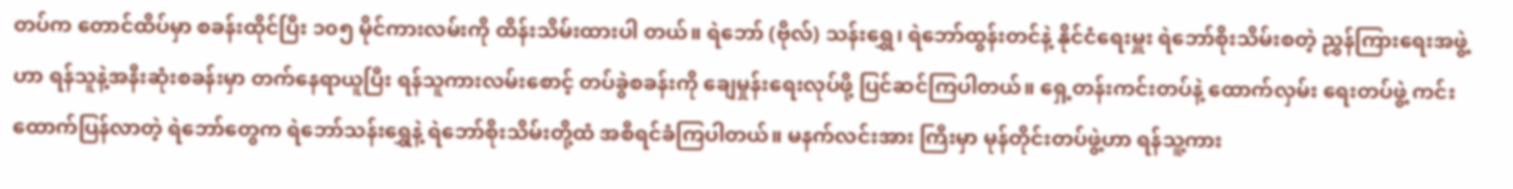တပ်က တောင်ထိပ်မှာ စခန်းထိုင်ပြီး ၁၀၅ မိုင်ကားလမ်းကို ထိန်းသိမ်းထားပါ တယ်။ ရဲဘော် (ဗိုလ်) သန်းရွှေ၊ ရဲဘော်ထွန်းတင်နဲ့ နိုင်ငံရေးမှူး ရဲဘော်စိုးသိမ်းစတဲ့ ညွှန်ကြားရေးအဖွဲ့ဟာ ရန်သူနဲ့အနီးဆုံးစခန်းမှာ တက်နေရာယူပြီး ရန်သူကားလမ်းစောင့် တပ်ခွဲစခန်းကို ချေမှုန်းရေးလုပ်ဖို့ ပြင်ဆင်ကြပါတယ်။ ရှေ့တန်းကင်းတပ်နဲ့ ထောက်လှမ်း ရေးတပ်ဖွဲ့ ကင်းထောက်ပြန်လာတဲ့ ရဲဘော်တွေက ရဲဘော်သန်းရွှေနဲ့ ရဲဘော်စိုးသိမ်းတို့ထံ အစီရင်ခံကြပါတယ်။ မနက်လင်းအား ကြီးမှာ မုန်တိုင်းတပ်ဖွဲ့ဟာ ရန်သူ့ကား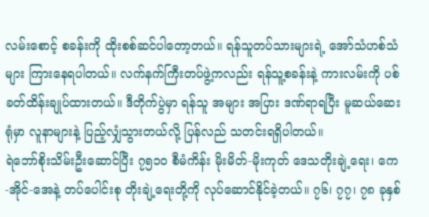လမ်းစောင့် စခန်းကို ထိုးစစ်ဆင်ပါတော့တယ်။ ရန်သူတပ်သားများရဲ့ အော်သံဟစ်သံများ ကြားနေရပါတယ်။ လက်နက်ကြီးတပ်ဖွဲ့ကလည်း ရန်သူ့စခန်းနဲ့ ကားလမ်းကို ပစ်ခတ်ထိန်းချုပ်ထားတယ်။ ဒီတိုက်ပွဲမှာ ရန်သူ အများ အပြား ဒဏ်ရာရပြီး မူဆယ်ဆေးရုံမှာ လူနာများနဲ့ ပြည့်လျှံသွားတယ်လို့ ပြန်လည် သတင်းရရှိပါတယ်။
ရဲဘော်စိုးသိမ်းဦးဆောင်ပြီး ၇၅၁၀ စီမံကိန်း မိုးမိတ်-မိုးကုတ် ဒေသတိုးချဲ့ရေး၊ ကေ-အိုင်-အေနဲ့ တပ်ပေါင်းစု တိုးချဲ့ရေးတို့ကို လုပ်ဆောင်နိုင်ခဲ့တယ်။ ၇၆၊ ၇၇၊ ၇၈ ခုနှစ်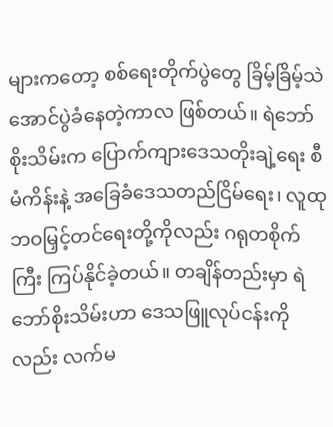များကတော့ စစ်ရေးတိုက်ပွဲတွေ ခြိမ့်ခြိမ့်သဲ အောင်ပွဲခံနေတဲ့ကာလ ဖြစ်တယ်။ ရဲဘော် စိုးသိမ်းက ပြောက်ကျားဒေသတိုးချဲ့ရေး စီမံကိန်းနဲ့ အခြေခံဒေသတည်ငြိမ်ရေး၊ လူထုဘဝမြှင့်တင်ရေးတို့ကိုလည်း ဂရုတစိုက် ကြီး ကြပ်နိုင်ခဲ့တယ်။ တချိန်တည်းမှာ ရဲဘော်စိုးသိမ်းဟာ ဒေသဖြူလုပ်ငန်းကိုလည်း လက်မ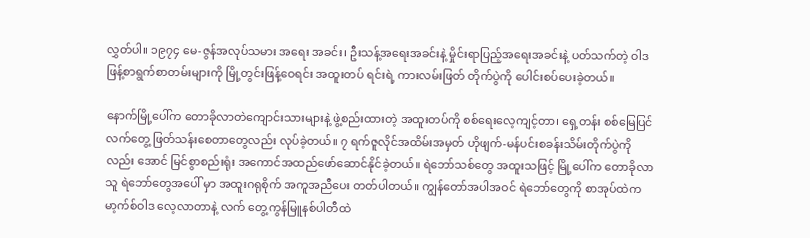လွှတ်ပါ။ ၁၉၇၄ မေ-ဇွန်အလုပ်သမား အရေး အခင်း၊ ဦးသန့်အရေးအခင်းနဲ့ မှိုင်းရာပြည့်အရေးအခင်းနဲ့ ပတ်သက်တဲ့ ဝါဒဖြန့်စာရွက်စာတမ်းများကို မြို့တွင်းဖြန့်ဝေရင်း အထူးတပ် ရင်းရဲ့ ကားလမ်းဖြတ် တိုက်ပွဲကို ပေါင်းစပ်ပေးခဲ့တယ်။

နောက်မြို့ပေါ်က တောခိုလာတဲကျောင်းသားများနဲ့ ဖွဲ့စည်းထားတဲ့ အထူးတပ်ကို စစ်ရေးလေ့ကျင့်တာ၊ ရှေ့တန်း စစ်မြေပြင် လက်တွေ့ ဖြတ်သန်းစေတာတွေလည်း လုပ်ခဲ့တယ်။ ၇ ရက်ဇူလိုင်အထိမ်းအမှတ် ဟိုဖျက်-မန်ပင်းစခန်းသိမ်းတိုက်ပွဲကိုလည်း အောင် မြင်စွာစည်းရုံး အကောင်အထည်ဖော်ဆောင်နိုင်ခဲ့တယ်။ ရဲဘော်သစ်တွေ အထူးသဖြင့် မြို့ပေါ်က တောခိုလာသူ ရဲဘော်တွေအပေါ် မှာ အထူးဂရုစိုက် အကူအညီပေး တတ်ပါတယ်။ ကျွန်တော်အပါအဝင် ရဲဘော်တွေကို စာအုပ်ထဲက မာ့က်စ်ဝါဒ လေ့လာတာနဲ့ လက် တွေ့ကွန်မြူနစ်ပါတီထဲ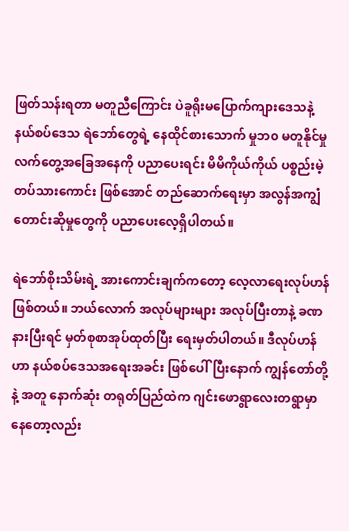ဖြတ်သန်းရတာ မတူညီကြောင်း ပဲခူရိုးမပြောက်ကျားဒေသနဲ့ နယ်စပ်ဒေသ ရဲဘော်တွေရဲ့ နေထိုင်စားသောက် မှုဘ၀ မတူနိုင်မှု လက်တွေ့အခြေအနေကို ပညာပေးရင်း မိမိကိုယ်ကိုယ် ပစ္စည်းမဲ့တပ်သားကောင်း ဖြစ်အောင် တည်ဆောက်ရေးမှာ အလွန်အကျွံတောင်းဆိုမှုတွေကို ပညာပေးလေ့ရှိပါတယ်။

ရဲဘော်စိုးသိမ်းရဲ့ အားကောင်းချက်ကတော့ လေ့လာရေးလုပ်ဟန် ဖြစ်တယ်။ ဘယ်လောက် အလုပ်များများ အလုပ်ပြီးတာနဲ့ ခဏနားပြီးရင် မှတ်စုစာအုပ်ထုတ်ပြီး ရေးမှတ်ပါတယ်။ ဒီလုပ်ဟန်ဟာ နယ်စပ်ဒေသအရေးအခင်း ဖြစ်ပေါ်ပြီးနောက် ကျွန်တော်တို့နဲ့ အတူ နောက်ဆုံး တရုတ်ပြည်ထဲက ဂျင်းဖောရွာလေးတရွာမှာနေတော့လည်း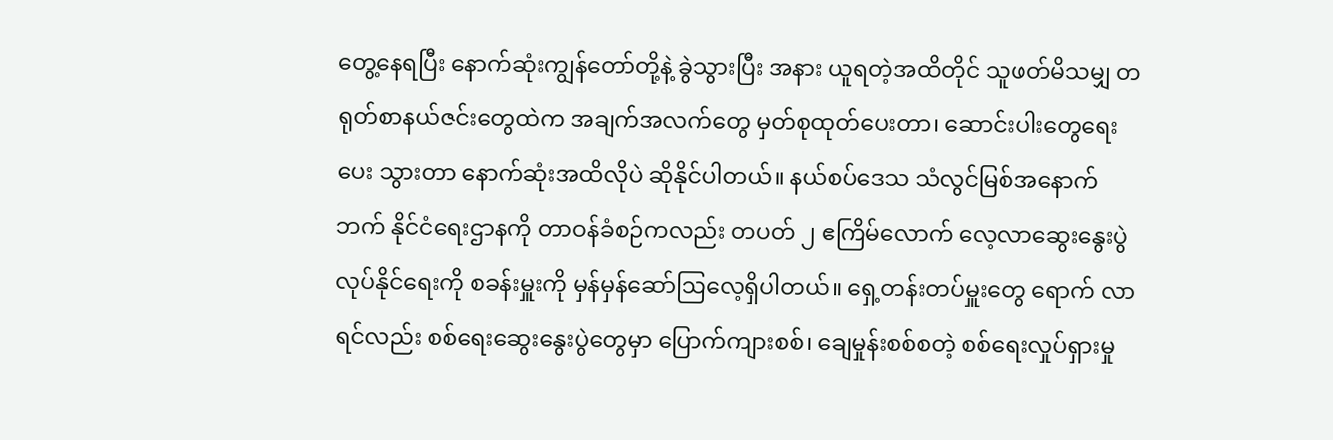တွေ့နေရပြီး နောက်ဆုံးကျွန်တော်တို့နဲ့ ခွဲသွားပြီး အနား ယူရတဲ့အထိတိုင် သူဖတ်မိသမျှ တရုတ်စာနယ်ဇင်းတွေထဲက အချက်အလက်တွေ မှတ်စုထုတ်ပေးတာ၊ ဆောင်းပါးတွေရေးပေး သွားတာ နောက်ဆုံးအထိလိုပဲ ဆိုနိုင်ပါတယ်။ နယ်စပ်ဒေသ သံလွင်မြစ်အနောက်ဘက် နိုင်ငံရေးဌာနကို တာဝန်ခံစဉ်ကလည်း တပတ် ၂ ဧကြိမ်လောက် လေ့လာဆွေးနွေးပွဲလုပ်နိုင်ရေးကို စခန်းမှူးကို မှန်မှန်ဆော်ဩလေ့ရှိပါတယ်။ ရှေ့တန်းတပ်မှူးတွေ ရောက် လာရင်လည်း စစ်ရေးဆွေးနွေးပွဲတွေမှာ ပြောက်ကျားစစ်၊ ချေမှုန်းစစ်စတဲ့ စစ်ရေးလှုပ်ရှားမှု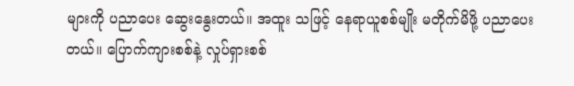များကို ပညာပေး ဆွေးနွေးတယ်။ အထူး သဖြင့် နေရာယူစစ်မျိုး မတိုက်မိဖို့ ပညာပေးတယ်။ ပြောက်ကျားစစ်နဲ့ လှုပ်ရှားစစ်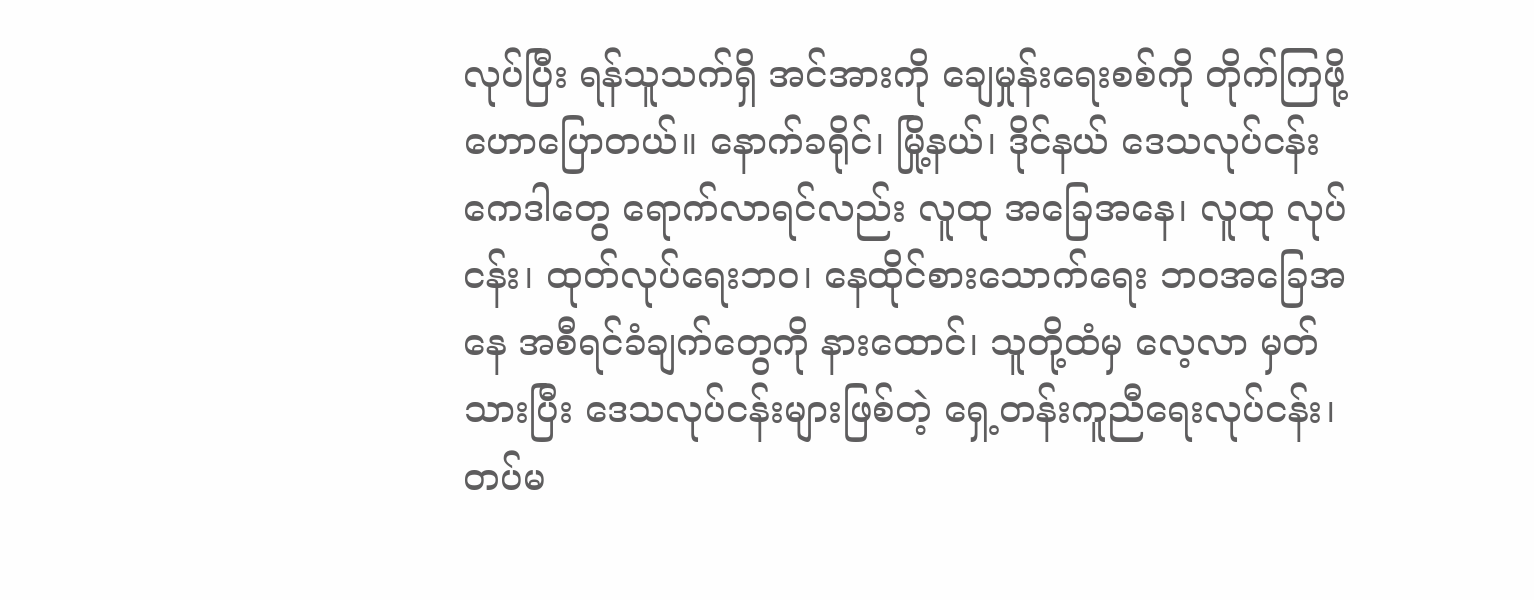လုပ်ပြီး ရန်သူသက်ရှိ အင်အားကို ချေမှုန်းရေးစစ်ကို တိုက်ကြဖို့ ဟောပြောတယ်။ နောက်ခရိုင်၊ မြို့နယ်၊ ဒိုင်နယ် ဒေသလုပ်ငန်းကေဒါတွေ ရောက်လာရင်လည်း လူထု အခြေအနေ၊ လူထု လုပ်ငန်း၊ ထုတ်လုပ်ရေးဘဝ၊ နေထိုင်စားသောက်ရေး ဘဝအခြေအနေ အစီရင်ခံချက်တွေကို နားထောင်၊ သူတို့ထံမှ လေ့လာ မှတ် သားပြီး ဒေသလုပ်ငန်းများဖြစ်တဲ့ ရှေ့တန်းကူညီရေးလုပ်ငန်း၊ တပ်မ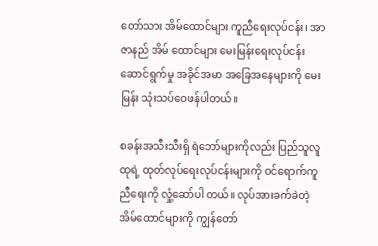တော်သား အိမ်ထောင်များ ကူညီရေးလုပ်ငန်း၊ အာဇာနည် အိမ် ထောင်များ မေးမြန်းရေးလုပ်ငန်း ဆောင်ရွက်မှု အခိုင်အမာ အခြေအနေများကို မေးမြန်း သုံးသပ်ဝေဖန်ပါတယ်။

စခန်းအသီးသီးရှိ ရဲဘော်များကိုလည်း ပြည်သူလူထုရဲ့ ထုတ်လုပ်ရေးလုပ်ငန်းများကို ဝင်ရောက်ကူညီရေးကို လှုံ့ဆော်ပါ တယ်။ လုပ်အားခက်ခဲတဲ့ အိမ်ထောင်များကို ကျွန်တော်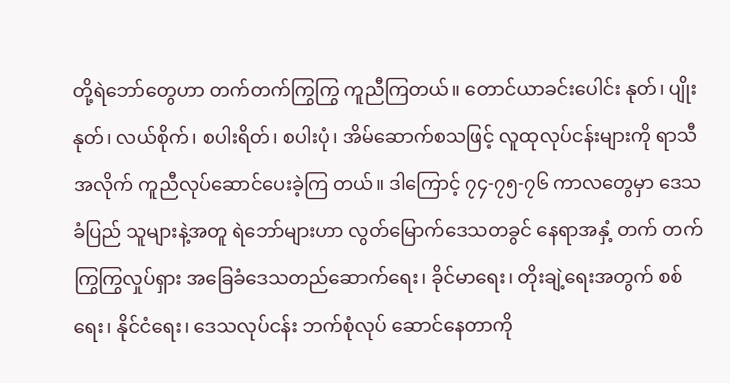တို့ရဲဘော်တွေဟာ တက်တက်ကြွကြွ ကူညီကြတယ်။ တောင်ယာခင်းပေါင်း နုတ်၊ ပျိုးနုတ်၊ လယ်စိုက်၊ စပါးရိတ်၊ စပါးပုံ၊ အိမ်ဆောက်စသဖြင့် လူထုလုပ်ငန်းများကို ရာသီအလိုက် ကူညီလုပ်ဆောင်ပေးခဲ့ကြ တယ်။ ဒါကြောင့် ၇၄-၇၅-၇၆ ကာလတွေမှာ ဒေသခံပြည် သူများနဲ့အတူ ရဲဘော်များဟာ လွတ်မြောက်ဒေသတခွင် နေရာအနှံ့ တက် တက်ကြွကြွလှုပ်ရှား အခြေခံဒေသတည်ဆောက်ရေး၊ ခိုင်မာရေး၊ တိုးချဲ့ရေးအတွက် စစ်ရေး၊ နိုင်ငံရေး၊ ဒေသလုပ်ငန်း ဘက်စုံလုပ် ဆောင်နေတာကို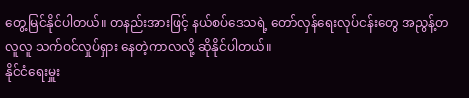တွေ့မြင်နိုင်ပါတယ်။ တနည်းအားဖြင့် နယ်စပ်ဒေသရဲ့ တော်လှန်ရေးလုပ်ငန်းတွေ အညွန့်တလူလူ သက်ဝင်လှုပ်ရှား နေတဲ့ကာလလို့ ဆိုနိုင်ပါတယ်။
နိုင်ငံရေးမှူး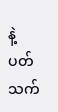နဲ့ ပတ်သက်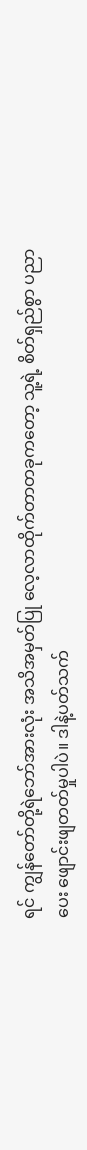ရင် ကျွန်တော်တို့ရဲဘော်အားလုံး အသိအမှတ်ပြု လေ့လာထိုက်တာတခုကတော့ သူ့ရဲ့ စိတ်ရှည်စွာ ပညာပေး ဖျောင်းဖျတတ်မှုပါပဲ။ ဒါနဲ့ပတ်သက်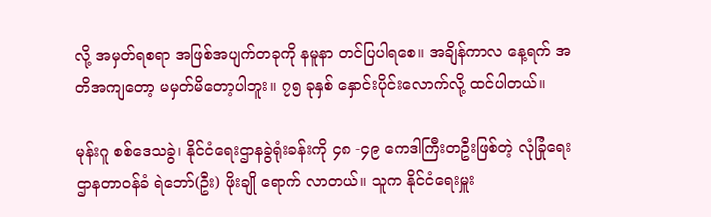လို့ အမှတ်ရစရာ အဖြစ်အပျက်တခုကို နမူနာ တင်ပြပါရစေ။ အချိန်ကာလ နေ့ရက် အတိအကျတော့ မမှတ်မိတော့ပါဘူး။ ၇၅ ခုနှစ် နှောင်းပိုင်းလောက်လို့ ထင်ပါတယ်။

မုန်းဂူ စစ်ဒေသခွဲ၊ နိုင်ငံရေးဌာနခွဲရုံးခန်းကို ၄၈ -၄၉ ကေဒါကြီးတဦးဖြစ်တဲ့ လုံခြုံရေးဌာနတာဝန်ခံ ရဲဘော်(ဦး) ဖိုးချို ရောက် လာတယ်။ သူက နိုင်ငံရေးမှူး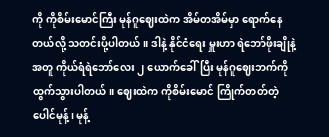ကို ကိုစိမ်းမောင်ကြီး မုန်ဂူဈေးထဲက အိမ်တအိမ်မှာ ရောက်နေတယ်လို့ သတင်းပို့ပါတယ်။ ဒါနဲ့ နိုင်ငံရေး မှူးဟာ ရဲဘော်ဖိုးချိုနဲ့အတူ ကိုယ်ရံရဲဘော်လေး ၂ ယောက်ခေါ်ပြီး မုန်ဂူဈေးဘက်ကို ထွက်သွားပါတယ်။ ဈေးထဲက ကိုစိမ်းမောင် ကြိုက်တတ်တဲ့ ပေါင်မုန့်၊ မုန့်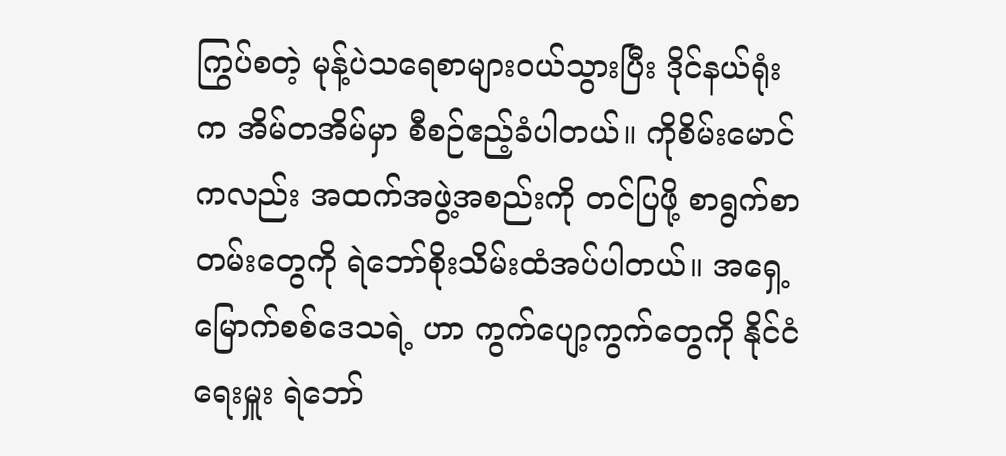ကြွပ်စတဲ့ မုန့်ပဲသရေစာများဝယ်သွားပြီး ဒိုင်နယ်ရုံးက အိမ်တအိမ်မှာ စီစဉ်ဧည့်ခံပါတယ်။ ကိုစိမ်းမောင် ကလည်း အထက်အဖွဲ့အစည်းကို တင်ပြဖို့ စာရွက်စာတမ်းတွေကို ရဲဘော်စိုးသိမ်းထံအပ်ပါတယ်။ အရှေ့မြောက်စစ်ဒေသရဲ့ ဟာ ကွက်ပျော့ကွက်တွေကို နိုင်ငံရေးမှူး ရဲဘော်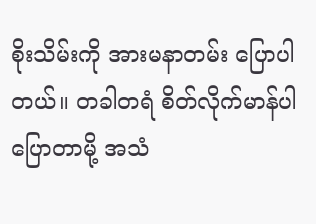စိုးသိမ်းကို အားမနာတမ်း ပြောပါတယ်။ တခါတရံ စိတ်လိုက်မာန်ပါ ပြောတာမို့ အသံ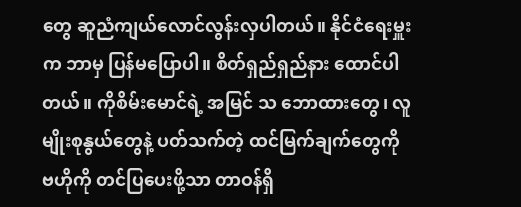တွေ ဆူညံကျယ်လောင်လွန်းလှပါတယ်။ နိုင်ငံရေးမှူးက ဘာမှ ပြန်မပြောပါ။ စိတ်ရှည်ရှည်နား ထောင်ပါတယ်။ ကိုစိမ်းမောင်ရဲ့ အမြင် သ ဘောထားတွေ၊ လူမျိုးစုနွယ်တွေနဲ့ ပတ်သက်တဲ့ ထင်မြက်ချက်တွေကို ဗဟိုကို တင်ပြပေးဖို့သာ တာဝန်ရှိ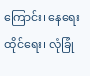ကြောင်း၊ နေရေးထိုင်ရေး၊ လုံခြုံ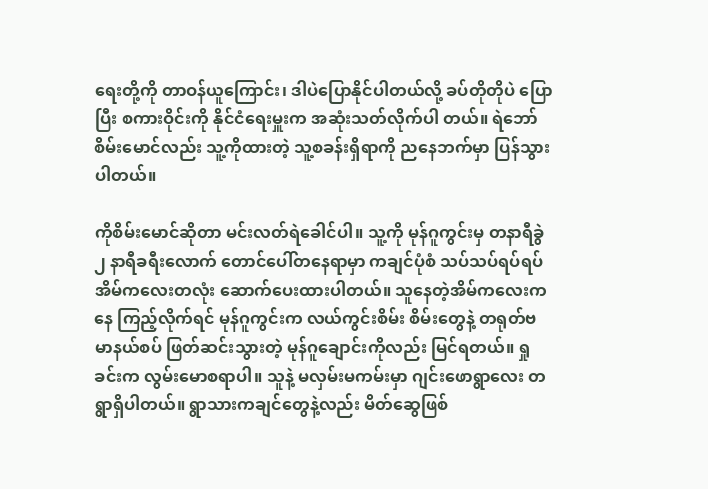ရေးတို့ကို တာဝန်ယူကြောင်း၊ ဒါပဲပြောနိုင်ပါတယ်လို့ ခပ်တိုတိုပဲ ပြောပြီး စကားဝိုင်းကို နိုင်ငံရေးမှူးက အဆုံးသတ်လိုက်ပါ တယ်။ ရဲဘော်စိမ်းမောင်လည်း သူ့ကိုထားတဲ့ သူ့စခန်းရှိရာကို ညနေဘက်မှာ ပြန်သွားပါတယ်။

ကိုစိမ်းမောင်ဆိုတာ မင်းလတ်ရဲခေါင်ပါ။ သူ့ကို မုန်ဂူကွင်းမှ တနာရီခွဲ ၂ နာရီခရီးလောက် တောင်ပေါ်တနေရာမှာ ကချင်ပုံစံ သပ်သပ်ရပ်ရပ် အိမ်ကလေးတလုံး ဆောက်ပေးထားပါတယ်။ သူနေတဲ့အိမ်ကလေးကနေ ကြည့်လိုက်ရင် မုန်ဂူကွင်းက လယ်ကွင်းစိမ်း စိမ်းတွေနဲ့ တရုတ်ဗမာနယ်စပ် ဖြတ်ဆင်းသွားတဲ့ မုန်ဂူချောင်းကိုလည်း မြင်ရတယ်။ ရှုခင်းက လွမ်းမောစရာပါ။ သူနဲ့ မလှမ်းမကမ်းမှာ ဂျင်းဖောရွာလေး တရွာရှိပါတယ်။ ရွာသားကချင်တွေနဲ့လည်း မိတ်ဆွေဖြစ်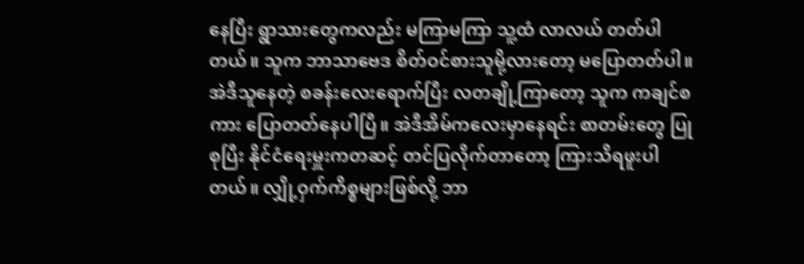နေပြီး ရွာသားတွေကလည်း မကြာမကြာ သူ့ထံ လာလယ် တတ်ပါတယ်။ သူက ဘာသာဗေဒ စိတ်ဝင်စားသူမို့လားတော့ မပြောတတ်ပါ။ အဲဒီသူနေတဲ့ စခန်းလေးရောက်ပြီး လတချို့ကြာတော့ သူက ကချင်စကား ပြောတတ်နေပါပြီ။ အဲဒီအိမ်ကလေးမှာနေရင်း စာတမ်းတွေ ပြုစုပြီး နိုင်ငံရေးမှူးကတဆင့် တင်ပြလိုက်တာတော့ ကြားသိရဖူးပါတယ်။ လျှို့ဝှက်ကိစ္စများဖြစ်လို့ ဘာ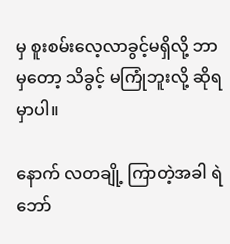မှ စူးစမ်းလေ့လာခွင့်မရှိလို့ ဘာမှတော့ သိခွင့် မကြုံဘူးလို့ ဆိုရမှာပါ။

နောက် လတချို့ ကြာတဲ့အခါ ရဲဘော်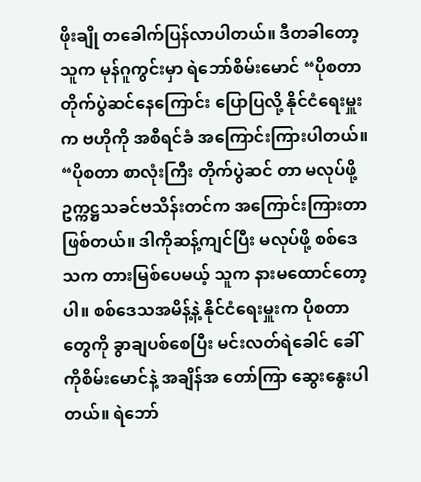ဖိုးချို တခေါက်ပြန်လာပါတယ်။ ဒီတခါတော့ သူက မုန်ဂူကွင်းမှာ ရဲဘော်စိမ်းမောင် “ပိုစတာတိုက်ပွဲဆင်နေကြောင်း ပြောပြလို့ နိုင်ငံရေးမှူးက ဗဟိုကို အစီရင်ခံ အကြောင်းကြားပါတယ်။ “ပိုစတာ စာလုံးကြီး တိုက်ပွဲဆင် တာ မလုပ်ဖို့ ဥက္ကဋ္ဌသခင်ဗသိန်းတင်က အကြောင်းကြားတာ ဖြစ်တယ်။ ဒါကိုဆန့်ကျင်ပြီး မလုပ်ဖို့ စစ်ဒေသက တားမြစ်ပေမယ့် သူက နားမထောင်တော့ပါ။ စစ်ဒေသအမိန့်နဲ့ နိုင်ငံရေးမှူးက ပိုစတာတွေကို ခွာချပစ်စေပြီး မင်းလတ်ရဲခေါင် ခေါ် ကိုစိမ်းမောင်နဲ့ အချိန်အ တော်ကြာ ဆွေးနွေးပါတယ်။ ရဲဘော်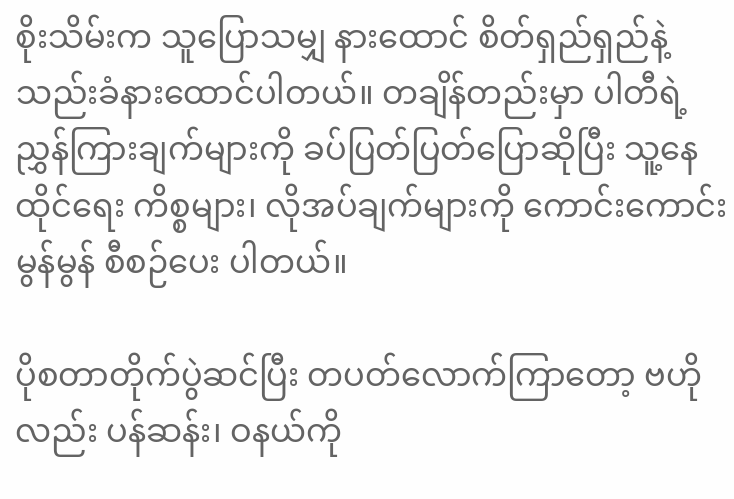စိုးသိမ်းက သူပြောသမျှ နားထောင် စိတ်ရှည်ရှည်နဲ့ သည်းခံနားထောင်ပါတယ်။ တချိန်တည်းမှာ ပါတီရဲ့ညွှန်ကြားချက်များကို ခပ်ပြတ်ပြတ်ပြောဆိုပြီး သူ့နေထိုင်ရေး ကိစ္စများ၊ လိုအပ်ချက်များကို ကောင်းကောင်းမွန်မွန် စီစဉ်ပေး ပါတယ်။

ပိုစတာတိုက်ပွဲဆင်ပြီး တပတ်လောက်ကြာတော့ ဗဟိုလည်း ပန်ဆန်း၊ ဝနယ်ကို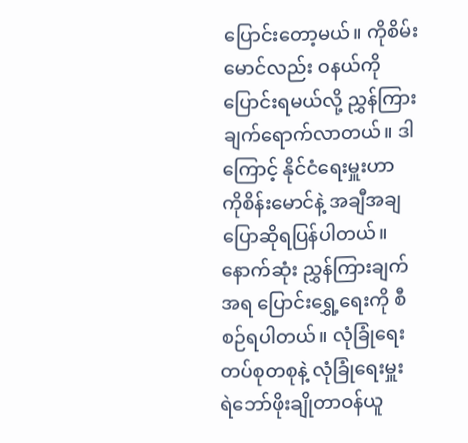ပြောင်းတော့မယ်။ ကိုစိမ်းမောင်လည်း ဝနယ်ကို ပြောင်းရမယ်လို့ ညွှန်ကြားချက်ရောက်လာတယ်။ ဒါကြောင့် နိုင်ငံရေးမှူးဟာ ကိုစိန်းမောင်နဲ့ အချီအချ ပြောဆိုရပြန်ပါတယ်။ နောက်ဆုံး ညွှန်ကြားချက်အရ ပြောင်းရွှေ့ရေးကို စီစဉ်ရပါတယ်။ လုံခြုံရေးတပ်စုတစုနဲ့ လုံခြုံရေးမှူး ရဲဘော်ဖိုးချိုတာဝန်ယူ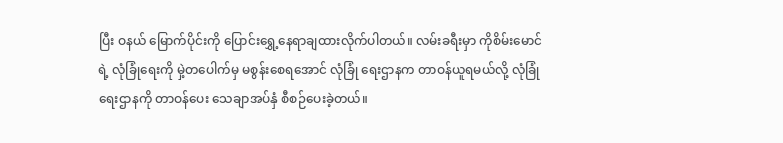ပြီး ဝနယ် မြောက်ပိုင်းကို ပြောင်းရွှေ့နေရာချထားလိုက်ပါတယ်။ လမ်းခရီးမှာ ကိုစိမ်းမောင်ရဲ့ လုံခြုံရေးကို မှဲ့တပေါက်မှ မစွန်းစေရအောင် လုံခြုံ ရေးဌာနက တာဝန်ယူရမယ်လို့ လုံခြုံရေးဌာနကို တာဝန်ပေး သေချာအပ်နှံ စီစဉ်ပေးခဲ့တယ်။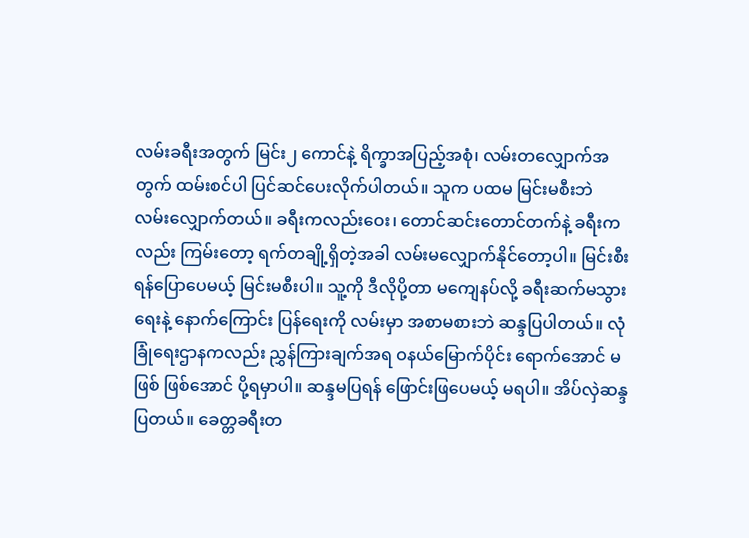လမ်းခရီးအတွက် မြင်း၂ ကောင်နဲ့ ရိက္ခာအပြည့်အစုံ၊ လမ်းတလျှောက်အတွက် ထမ်းစင်ပါ ပြင်ဆင်ပေးလိုက်ပါတယ်။ သူက ပထမ မြင်းမစီးဘဲ လမ်းလျှောက်တယ်။ ခရီးကလည်းဝေး၊ တောင်ဆင်းတောင်တက်နဲ့ ခရီးကလည်း ကြမ်းတော့ ရက်တချို့ရှိတဲ့အခါ လမ်းမလျှောက်နိုင်တော့ပါ။ မြင်းစီးရန်ပြောပေမယ့် မြင်းမစီးပါ။ သူ့ကို ဒီလိုပို့တာ မကျေနပ်လို့ ခရီးဆက်မသွားရေးနဲ့ နောက်ကြောင်း ပြန်ရေးကို လမ်းမှာ အစာမစားဘဲ ဆန္ဒပြပါတယ်။ လုံခြုံရေးဌာနကလည်း ညွှန်ကြားချက်အရ ဝနယ်မြောက်ပိုင်း ရောက်အောင် မဖြစ် ဖြစ်အောင် ပို့ရမှာပါ။ ဆန္ဒမပြရန် ဖြောင်းဖြပေမယ့် မရပါ။ အိပ်လှဲဆန္ဒပြတယ်။ ခေတ္တခရီးတ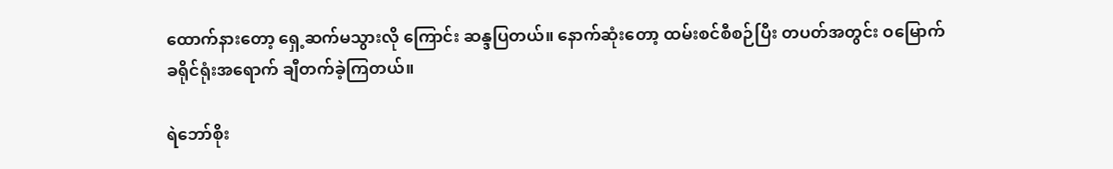ထောက်နားတော့ ရှေ့ဆက်မသွားလို ကြောင်း ဆန္ဒပြတယ်။ နောက်ဆုံးတော့ ထမ်းစင်စီစဉ်ပြီး တပတ်အတွင်း ဝမြောက်ခရိုင်ရုံးအရောက် ချီတက်ခဲ့ကြတယ်။

ရဲဘော်စိုး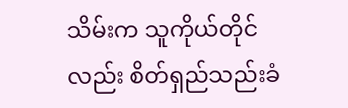သိမ်းက သူကိုယ်တိုင်လည်း စိတ်ရှည်သည်းခံ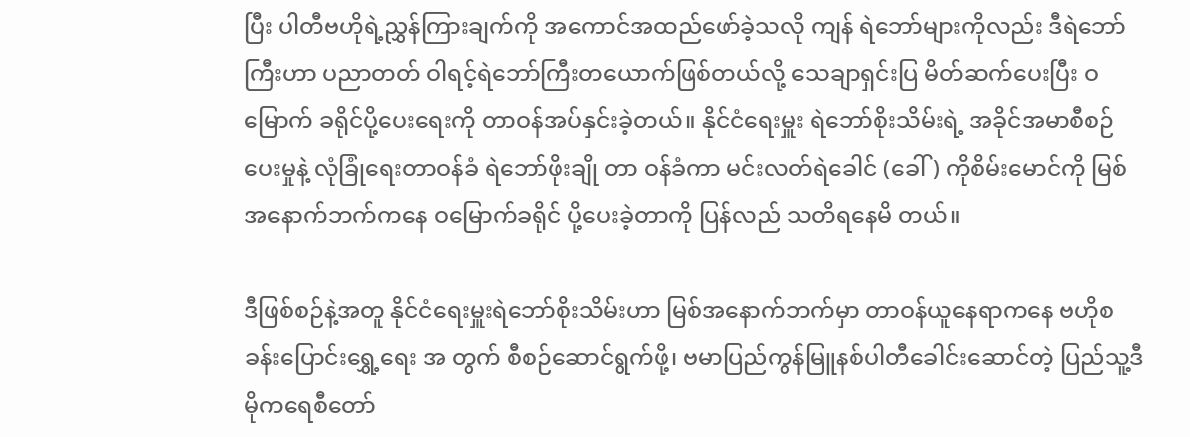ပြီး ပါတီဗဟိုရဲ့ညွှန်ကြားချက်ကို အကောင်အထည်ဖော်ခဲ့သလို ကျန် ရဲဘော်များကိုလည်း ဒီရဲဘော်ကြီးဟာ ပညာတတ် ဝါရင့်ရဲဘော်ကြီးတယောက်ဖြစ်တယ်လို့ သေချာရှင်းပြ မိတ်ဆက်ပေးပြီး ဝမြောက် ခရိုင်ပို့ပေးရေးကို တာဝန်အပ်နှင်းခဲ့တယ်။ နိုင်ငံရေးမှူး ရဲဘော်စိုးသိမ်းရဲ့ အခိုင်အမာစီစဉ်ပေးမှုနဲ့ လုံခြုံရေးတာဝန်ခံ ရဲဘော်ဖိုးချို တာ ဝန်ခံကာ မင်းလတ်ရဲခေါင် (ခေါ်) ကိုစိမ်းမောင်ကို မြစ်အနောက်ဘက်ကနေ ဝမြောက်ခရိုင် ပို့ပေးခဲ့တာကို ပြန်လည် သတိရနေမိ တယ်။

ဒီဖြစ်စဉ်နဲ့အတူ နိုင်ငံရေးမှူးရဲဘော်စိုးသိမ်းဟာ မြစ်အနောက်ဘက်မှာ တာဝန်ယူနေရာကနေ ဗဟိုစခန်းပြောင်းရွှေ့ရေး အ တွက် စီစဉ်ဆောင်ရွက်ဖို့၊ ဗမာပြည်ကွန်မြူနစ်ပါတီခေါင်းဆောင်တဲ့ ပြည်သူ့ဒီမိုကရေစီတော်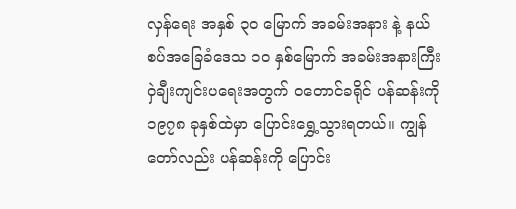လှန်ရေး အနှစ် ၃၀ မြောက် အခမ်းအနား နဲ့ နယ်စပ်အခြေခံဒေသ ၁၀ နှစ်မြောက် အခမ်းအနားကြီး ဝှဲချီးကျင်းပရေးအတွက် ဝတောင်ခရိုင် ပန်ဆန်းကို ၁၉၇၈ ခုနှစ်ထဲမှာ ပြောင်းရွှေ့သွားရတယ်။ ကျွန်တော်လည်း ပန်ဆန်းကို ပြောင်း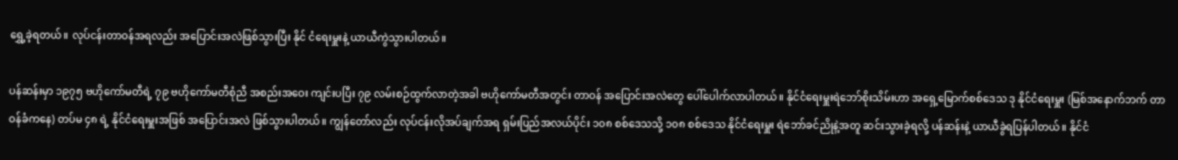ရွှေ့ခဲ့ရတယ်။ လုပ်ငန်းတာဝန်အရလည်း အပြောင်းအလဲဖြစ်သွားပြီး နိုင် ငံရေးမှူးနဲ့ ယာယီကွဲသွားပါတယ်။

ပန်ဆန်းမှာ ၁၉၇၅ ဗဟိုကော်မတီရဲ့ ၇၉ ဗဟိုကော်မတီစုံညီ အစည်းအဝေး ကျင်းပပြီး ၇၉ လမ်းစဉ်ထွက်လာတဲ့အခါ ဗဟိုကော်မတီအတွင်း တာဝန် အပြောင်းအလဲတွေ ပေါ်ပေါက်လာပါတယ်။ နိုင်ငံရေးမှူးရဲဘော်စိုးသိမ်းဟာ အရှေ့မြောက်စစ်ဒေသ ဒု နိုင်ငံရေးမှူး (မြစ်အနောက်ဘက် တာဝန်ခံကနေ) တပ်မ ၄၈ ရဲ့ နိုင်ငံရေးမှူးအဖြစ် အပြောင်းအလဲ ဖြစ်သွားပါတယ်။ ကျွန်တော်လည်း လုပ်ငန်းလိုအပ်ချက်အရ ရှမ်းပြည်အလယ်ပိုင်း ၁၀၈ စစ်ဒေသသို့ ၁၀၈ စစ်ဒေသ နိုင်ငံရေးမှူး ရဲဘော်ခင်ညိုနဲ့အတူ ဆင်းသွားခဲ့ရလို့ ပန်ဆန်းနဲ့ ယာယီခွဲရပြန်ပါတယ်။ နိုင်ငံ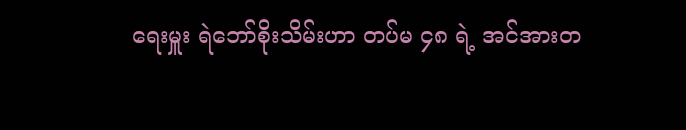ရေးမှူး ရဲဘော်စိုးသိမ်းဟာ တပ်မ ၄၈ ရဲ့ အင်အားတ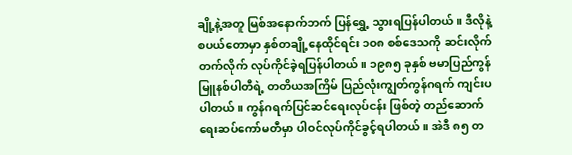ချို့နဲ့အတူ မြစ်အနောက်ဘက် ပြန်ရွှေ့ သွားရပြန်ပါတယ်။ ဒီလိုနဲ့ စပယ်တောမှာ နှစ်တချို့နေထိုင်ရင်း ၁၀၈ စစ်ဒေသကို ဆင်းလိုက်တက်လိုက် လုပ်ကိုင်ခဲ့ရပြန်ပါတယ်။ ၁၉၈၅ ခုနှစ် ဗမာပြည်ကွန်မြူနစ်ပါတီရဲ့ တတိယအကြိမ် ပြည်လုံးကျွတ်ကွန်ဂရက် ကျင်းပပါတယ်။ ကွန်ဂရက်ပြင်ဆင်ရေးလုပ်ငန်း ဖြစ်တဲ့ တည်ဆောက်ရေးဆပ်ကော်မတီမှာ ပါဝင်လုပ်ကိုင်ခွင့်ရပါတယ်။ အဲဒီ ၈၅ တ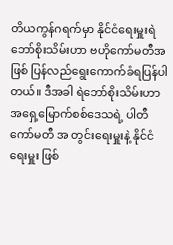တိယကွန်ဂရက်မှာ နိုင်ငံရေးမှူးရဲဘော်စိုးသိမ်းဟာ ဗဟိုကော်မတီအဖြစ် ပြန်လည်ရွေးကောက်ခံရပြန်ပါတယ်။ ဒီအခါ ရဲဘော်စိုးသိမ်းဟာ အရှေ့မြောက်စစ်ဒေသရဲ့ ပါတီကော်မတီ အ တွင်းရေးမှူးနဲ့ နိုင်ငံရေးမှူး ဖြစ်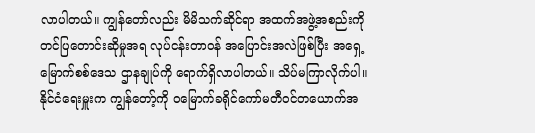လာပါတယ်။ ကျွန်တော်လည်း မိမိသက်ဆိုင်ရာ အထက်အဖွဲ့အစည်းကို တင်ပြတောင်းဆိုမှုအရ လုပ်ငန်းတာဝန် အပြောင်းအလဲဖြစ်ပြီး အရှေ့မြောက်စစ်ဒေသ ဌာနချုပ်ကို ရောက်ရှိလာပါတယ်။ သိပ်မကြာလိုက်ပါ။ နိုင်ငံရေးမှူးက ကျွန်တော့်ကို ဝမြောက်ခရိုင်ကော်မတီဝင်တယောက်အ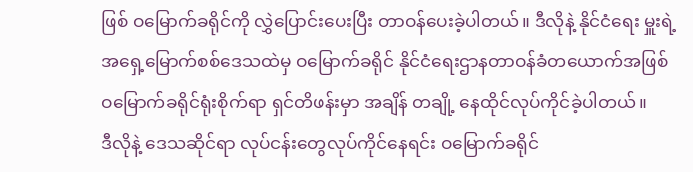ဖြစ် ဝမြောက်ခရိုင်ကို လွှဲပြောင်းပေးပြီး တာဝန်ပေးခဲ့ပါတယ်။ ဒီလိုနဲ့ နိုင်ငံရေး မှူးရဲ့ အရှေ့မြောက်စစ်ဒေသထဲမှ ဝမြောက်ခရိုင် နိုင်ငံရေးဌာနတာဝန်ခံတယောက်အဖြစ် ဝမြောက်ခရိုင်ရုံးစိုက်ရာ ရှင်တိဖန်းမှာ အချိန် တချို့ နေထိုင်လုပ်ကိုင်ခဲ့ပါတယ်။
ဒီလိုနဲ့ ဒေသဆိုင်ရာ လုပ်ငန်းတွေလုပ်ကိုင်နေရင်း ဝမြောက်ခရိုင်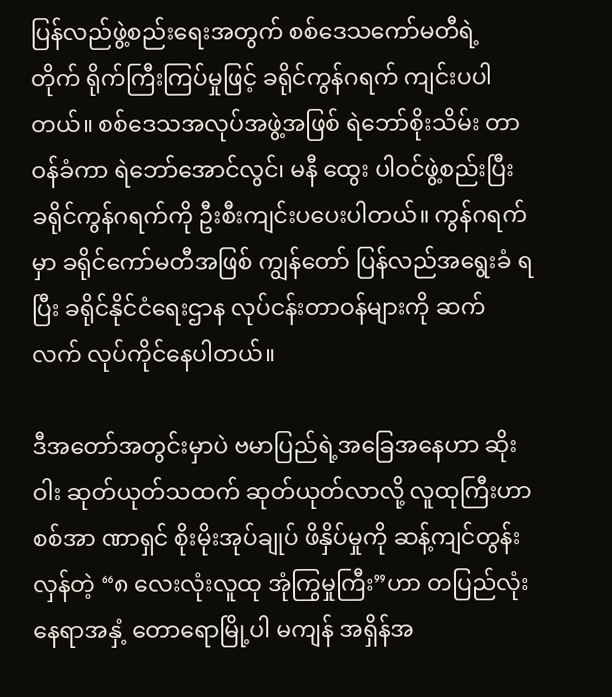ပြန်လည်ဖွဲ့စည်းရေးအတွက် စစ်ဒေသကော်မတီရဲ့ တိုက် ရိုက်ကြီးကြပ်မှုဖြင့် ခရိုင်ကွန်ဂရက် ကျင်းပပါတယ်။ စစ်ဒေသအလုပ်အဖွဲ့အဖြစ် ရဲဘော်စိုးသိမ်း တာဝန်ခံကာ ရဲဘော်အောင်လွင်၊ မနီ ထွေး ပါဝင်ဖွဲ့စည်းပြီး ခရိုင်ကွန်ဂရက်ကို ဦးစီးကျင်းပပေးပါတယ်။ ကွန်ဂရက်မှာ ခရိုင်ကော်မတီအဖြစ် ကျွန်တော် ပြန်လည်အရွေးခံ ရပြီး ခရိုင်နိုင်ငံရေးဌာန လုပ်ငန်းတာဝန်များကို ဆက်လက် လုပ်ကိုင်နေပါတယ်။

ဒီအတော်အတွင်းမှာပဲ ဗမာပြည်ရဲ့အခြေအနေဟာ ဆိုးဝါး ဆုတ်ယုတ်သထက် ဆုတ်ယုတ်လာလို့ လူထုကြီးဟာ စစ်အာ ဏာရှင် စိုးမိုးအုပ်ချုပ် ဖိနှိပ်မှုကို ဆန့်ကျင်တွန်းလှန်တဲ့ “၈ လေးလုံးလူထု အုံကြွမှုကြီး”ဟာ တပြည်လုံး နေရာအနှံ့ တောရောမြို့ပါ မကျန် အရှိန်အ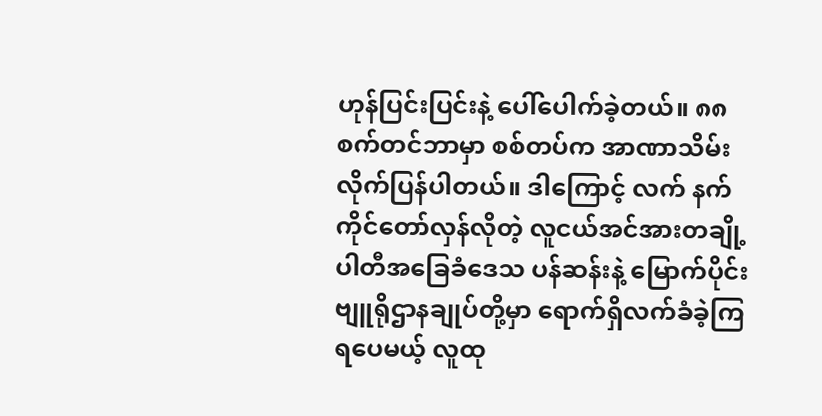ဟုန်ပြင်းပြင်းနဲ့ ပေါ်ပေါက်ခဲ့တယ်။ ၈၈ စက်တင်ဘာမှာ စစ်တပ်က အာဏာသိမ်းလိုက်ပြန်ပါတယ်။ ဒါကြောင့် လက် နက်ကိုင်တော်လှန်လိုတဲ့ လူငယ်အင်အားတချို့ ပါတီအခြေခံဒေသ ပန်ဆန်းနဲ့ မြောက်ပိုင်းဗျူရိုဌာနချုပ်တို့မှာ ရောက်ရှိလက်ခံခဲ့ကြ ရပေမယ့် လူထု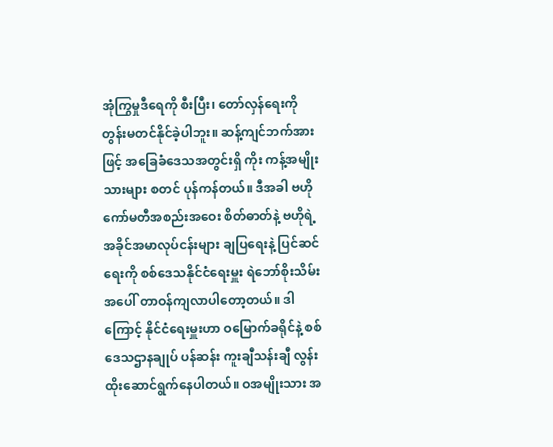အုံကြွမှုဒီရေကို စီးပြီး၊ တော်လှန်ရေးကို တွန်းမတင်နိုင်ခဲ့ပါဘူး။ ဆန့်ကျင်ဘက်အားဖြင့် အခြေခံဒေသအတွင်းရှိ ကိုး ကန့်အမျိုးသားများ စတင် ပုန်ကန်တယ်။ ဒီအခါ ဗဟိုကော်မတီအစည်းအဝေး စိတ်ဓာတ်နဲ့ ဗဟိုရဲ့ အခိုင်အမာလုပ်ငန်းများ ချပြရေးနဲ့ ပြင်ဆင်ရေးကို စစ်ဒေသနိုင်ငံရေးမှူး ရဲဘော်စိုးသိမ်းအပေါ် တာဝန်ကျလာပါတော့တယ်။ ဒါကြောင့် နိုင်ငံရေးမှူးဟာ ဝမြောက်ခရိုင်နဲ့ စစ်ဒေသဌာနချုပ် ပန်ဆန်း ကူးချီသန်းချီ လွန်းထိုးဆောင်ရွက်နေပါတယ်။ ဝအမျိုးသား အ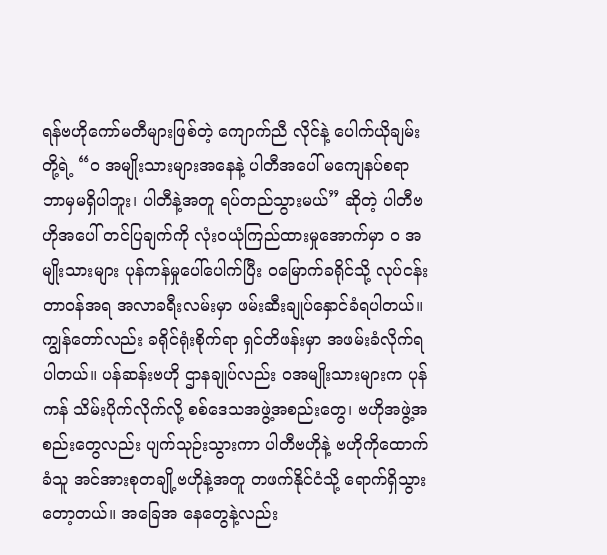ရန်ဗဟိုကော်မတီများဖြစ်တဲ့ ကျောက်ညီ လိုင်နဲ့ ပေါက်ယိုချမ်းတို့ရဲ့ “၀ အမျိုးသားများအနေနဲ့ ပါတီအပေါ် မကျေနပ်စရာ ဘာမှမရှိပါဘူး၊ ပါတီနဲ့အတူ ရပ်တည်သွားမယ်” ဆိုတဲ့ ပါတီဗဟိုအပေါ် တင်ပြချက်ကို လုံးဝယုံကြည်ထားမှုအောက်မှာ ၀ အမျိုးသားများ ပုန်ကန်မှုပေါ်ပေါက်ပြီး ဝမြောက်ခရိုင်သို့ လုပ်ငန်း တာဝန်အရ အလာခရီးလမ်းမှာ ဖမ်းဆီးချုပ်နှောင်ခံရပါတယ်။ ကျွန်တော်လည်း ခရိုင်ရုံးစိုက်ရာ ရှင်တိဖန်းမှာ အဖမ်းခံလိုက်ရပါတယ်။ ပန်ဆန်းဗဟို ဌာနချုပ်လည်း ဝအမျိုးသားများက ပုန်ကန် သိမ်းပိုက်လိုက်လို့ စစ်ဒေသအဖွဲ့အစည်းတွေ၊ ဗဟိုအဖွဲ့အစည်းတွေလည်း ပျက်သုဉ်းသွားကာ ပါတီဗဟိုနဲ့ ဗဟိုကိုထောက်ခံသူ အင်အားစုတချို့ဗဟိုနဲ့အတူ တဖက်နိုင်ငံသို့ ရောက်ရှိသွားတော့တယ်။ အခြေအ နေတွေနဲ့လည်း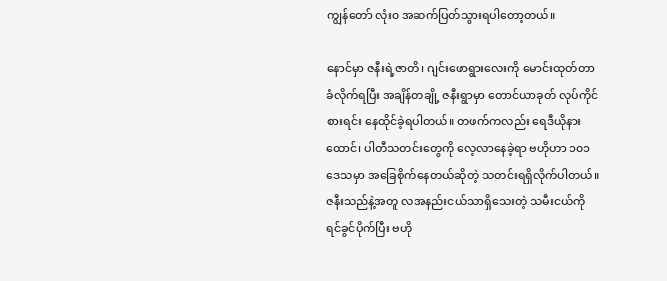ကျွန်တော် လုံး၀ အဆက်ပြတ်သွားရပါတော့တယ်။

နောင်မှာ ဇနီးရဲ့ဇာတိ၊ ဂျင်းဖောရွားလေးကို မောင်းထုတ်တာ ခံလိုက်ရပြီး အချိန်တချို့ ဇနီးရွာမှာ တောင်ယာခုတ် လုပ်ကိုင် စားရင်း နေထိုင်ခဲ့ရပါတယ်။ တဖက်ကလည်း ရေဒီယိုနားထောင်၊ ပါတီသတင်းတွေကို လေ့လာနေခဲ့ရာ ဗဟိုဟာ ၁၀၁ ဒေသမှာ အခြေစိုက်နေတယ်ဆိုတဲ့ သတင်းရရှိလိုက်ပါတယ်။ ဇနီးသည်နဲ့အတူ လအနည်းငယ်သာရှိသေးတဲ့ သမီးငယ်ကို ရင်ခွင်ပိုက်ပြီး ဗဟို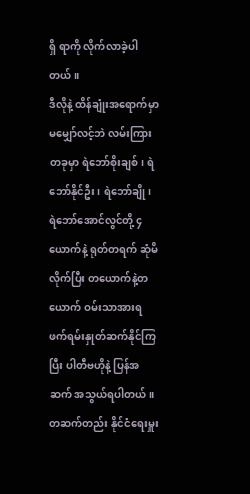ရှိ ရာကို လိုက်လာခဲ့ပါတယ်။
ဒီလိုနဲ့ ထိန်ချုံးအရောက်မှာ မမျှော်လင့်ဘဲ လမ်းကြားတခုမှာ ရဲဘော်စိုးချစ်၊ ရဲဘော်နိုင်ဦး၊ ရဲဘော်ချို၊ ရဲဘော်အောင်လွင်တို့ ၄ ယောက်နဲ့ ရုတ်တရက် ဆုံမိလိုက်ပြီး တယောက်နဲ့တယောက် ဝမ်းသာအားရ ဖက်ရမ်းနှုတ်ဆက်နိုင်ကြပြီး ပါတီဗဟိုနဲ့ ပြန်အဆက် အသွယ်ရပါတယ်။ တဆက်တည်း နိုင်ငံရေးမှူး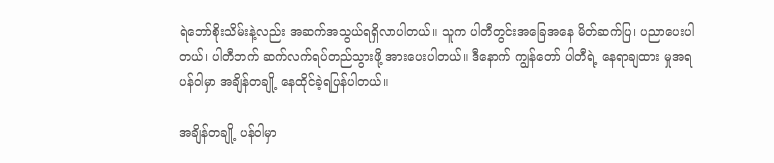ရဲဘော်စိုးသိမ်းနဲ့လည်း အဆက်အသွယ်ရရှိလာပါတယ်။ သူက ပါတီတွင်းအခြေအနေ မိတ်ဆက်ပြ၊ ပညာပေးပါတယ်၊ ပါတီဘက် ဆက်လက်ရပ်တည်သွားဖို့ အားပေးပါတယ်။ ဒီနောက် ကျွန်တော် ပါတီရဲ့ နေရာချထား မှုအရ ပန်ဝါမှာ အချိန်တချို့ နေထိုင်ခဲ့ရပြန်ပါတယ်။

အချိန်တချို့ ပန်ဝါမှာ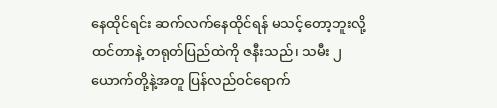နေထိုင်ရင်း ဆက်လက်နေထိုင်ရန် မသင့်တော့ဘူးလို့ ထင်တာနဲ့ တရုတ်ပြည်ထဲကို ဇနီးသည်၊ သမီး ၂ ယောက်တို့နဲ့အတူ ပြန်လည်ဝင်ရောက်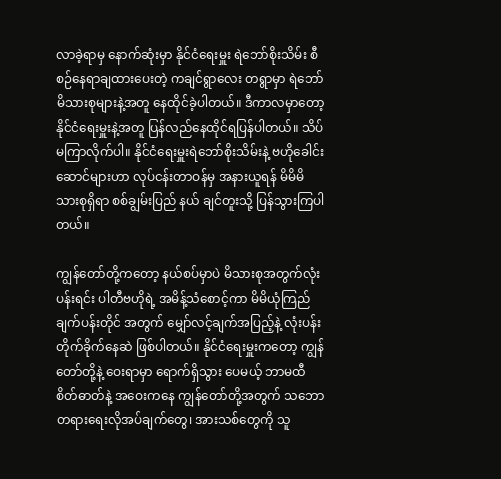လာခဲ့ရာမှ နောက်ဆုံးမှာ နိုင်ငံရေးမှူး ရဲဘော်စိုးသိမ်း စီစဉ်နေရာချထားပေးတဲ့ ကချင်ရွာလေး တရွာမှာ ရဲဘော်မိသားစုများနဲ့အတူ နေထိုင်ခဲ့ပါတယ်။ ဒီကာလမှာတော့ နိုင်ငံရေးမှူးနဲ့အတူ ပြန်လည်နေထိုင်ရပြန်ပါတယ်။ သိပ် မကြာလိုက်ပါ။ နိုင်ငံရေးမှူးရဲဘော်စိုးသိမ်းနဲ့ ဗဟိုခေါင်းဆောင်များဟာ လုပ်ငန်းတာဝန်မှ အနားယူရန် မိမိမိသားစုရှိရာ စစ်ချွမ်းပြည် နယ် ချင်တူးသို့ ပြန်သွားကြပါတယ်။

ကျွန်တော်တို့ကတော့ နယ်စပ်မှာပဲ မိသားစုအတွက်လုံးပန်းရင်း ပါတီဗဟိုရဲ့ အမိန့်သံစောင့်ကာ မိမိယုံကြည်ချက်ပန်းတိုင် အတွက် မျှော်လင့်ချက်အပြည့်နဲ့ လုံးပန်းတိုက်ခိုက်နေဆဲ ဖြစ်ပါတယ်။ နိုင်ငံရေးမှူးကတော့ ကျွန်တော်တို့နဲ့ ဝေးရာမှာ ရောက်ရှိသွား ပေမယ့် ဘာမထီစိတ်ဓာတ်နဲ့ အဝေးကနေ ကျွန်တော်တို့အတွက် သဘောတရားရေးလိုအပ်ချက်တွေ၊ အားသစ်တွေကို သူ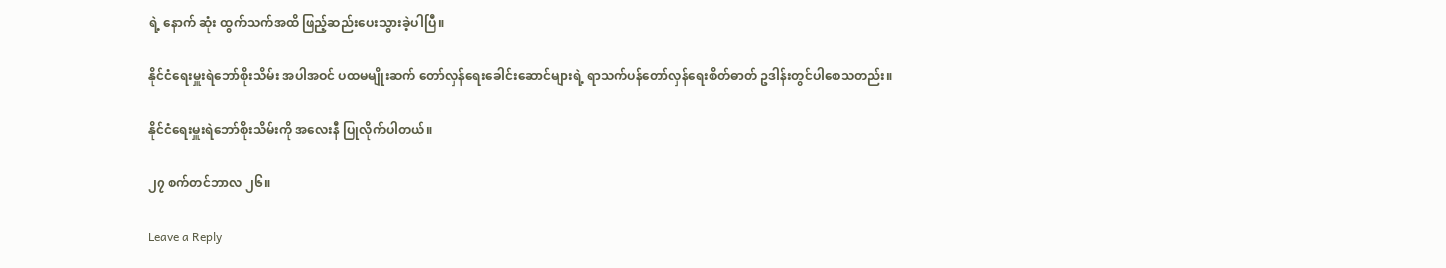ရဲ့ နောက် ဆုံး ထွက်သက်အထိ ဖြည့်ဆည်းပေးသွားခဲ့ပါပြီ။

နိုင်ငံရေးမှူးရဲဘော်စိုးသိမ်း အပါအဝင် ပထမမျိုးဆက် တော်လှန်ရေးခေါင်းဆောင်များရဲ့ ရာသက်ပန်တော်လှန်ရေးစိတ်ဓာတ် ဥဒါန်းတွင်ပါစေသတည်း။

နိုင်ငံရေးမှူးရဲဘော်စိုးသိမ်းကို အလေးနီ ပြုလိုက်ပါတယ်။

၂၇ စက်တင်ဘာလ ၂၆။

Leave a Reply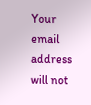Your email address will not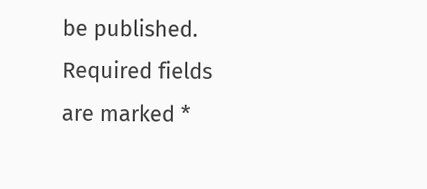be published. Required fields are marked *